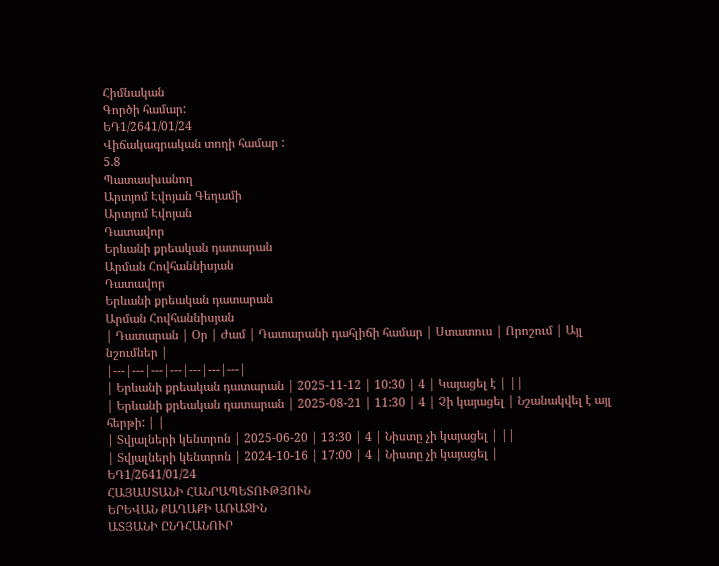Հիմնական
Գործի համար:
ԵԴ1/2641/01/24
Վիճակագրական տողի համար :
5.8
Պատասխանող
Արտյոմ Էվոյան Գեղամի
Արտյոմ Էվոյան
Դատավոր
Երևանի քրեական դատարան
Արման Հովհաննիսյան
Դատավոր
Երևանի քրեական դատարան
Արման Հովհաննիսյան
| Դատարան | Օր | Ժամ | Դատարանի դահլիճի համար | Ստատուս | Որոշում | Այլ նշումներ |
|---|---|---|---|---|---|---|
| Երևանի քրեական դատարան | 2025-11-12 | 10:30 | 4 | Կայացել է | ||
| Երևանի քրեական դատարան | 2025-08-21 | 11:30 | 4 | Չի կայացել | Նշանակվել է այլ հերթի: | |
| Տվյալների կենտրոն | 2025-06-20 | 13:30 | 4 | Նիստը չի կայացել | ||
| Տվյալների կենտրոն | 2024-10-16 | 17:00 | 4 | Նիստը չի կայացել |
ԵԴ1/2641/01/24
ՀԱՅԱՍՏԱՆԻ ՀԱՆՐԱՊԵՏՈՒԹՅՈՒՆ
ԵՐԵՎԱՆ ՔԱՂԱՔԻ ԱՌԱՋԻՆ
ԱՏՅԱՆԻ ԸՆԴՀԱՆՈՒՐ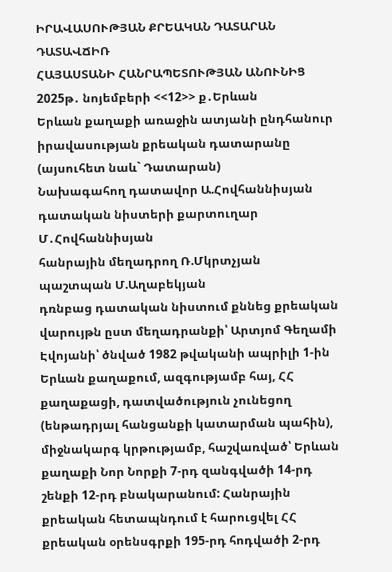ԻՐԱՎԱՍՈՒԹՅԱՆ ՔՐԵԱԿԱՆ ԴԱՏԱՐԱՆ
ԴԱՏԱՎՃԻՌ
ՀԱՅԱՍՏԱՆԻ ՀԱՆՐԱՊԵՏՈՒԹՅԱՆ ԱՆՈՒՆԻՑ
2025թ․ նոյեմբերի <<12>> ք․Երևան
Երևան քաղաքի առաջին ատյանի ընդհանուր իրավասության քրեական դատարանը (այսուհետ նաև` Դատարան)
Նախագահող դատավոր Ա.Հովհաննիսյան
դատական նիստերի քարտուղար Մ․Հովհաննիսյան
հանրային մեղադրող Ռ.Մկրտչյան
պաշտպան Մ.Աղաբեկյան
դռնբաց դատական նիստում քննեց քրեական վարույթն ըստ մեղադրանքի՝ Արտյոմ Գեղամի Էվոյանի՝ ծնված 1982 թվականի ապրիլի 1-ին Երևան քաղաքում, ազգությամբ հայ, ՀՀ քաղաքացի, դատվածություն չունեցող (ենթադրյալ հանցանքի կատարման պահին), միջնակարգ կրթությամբ, հաշվառված՝ Երևան քաղաքի Նոր Նորքի 7-րդ զանգվածի 14-րդ շենքի 12-րդ բնակարանում: Հանրային քրեական հետապնդում է հարուցվել ՀՀ քրեական օրենսգրքի 195-րդ հոդվածի 2-րդ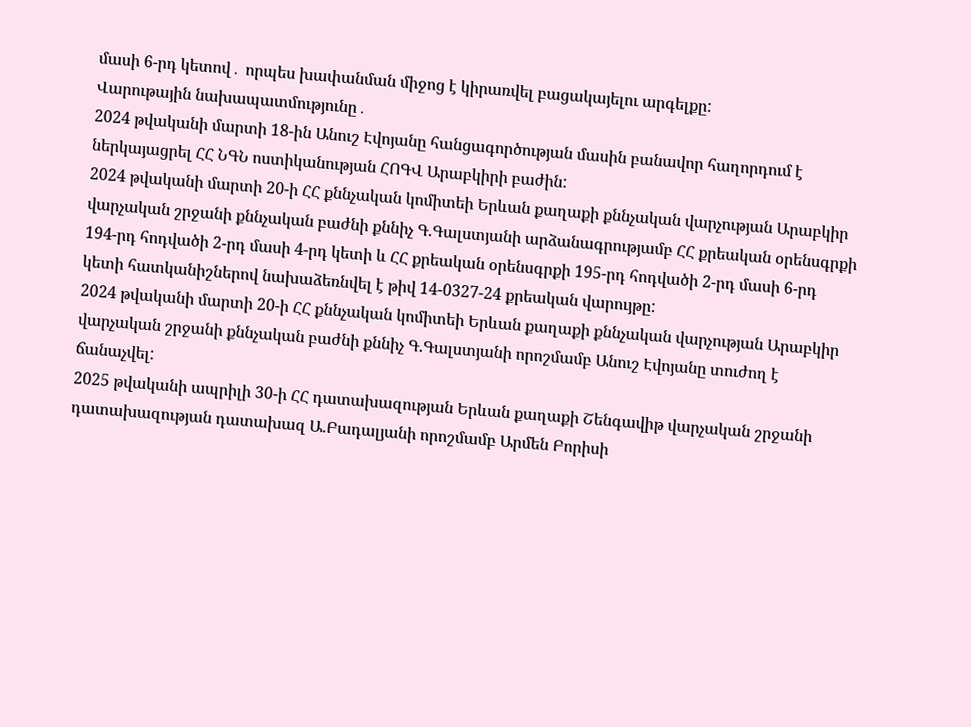մասի 6-րդ կետով․ որպես խափանման միջոց է կիրառվել բացակայելու արգելքը:
Վարութային նախապատմությունը․
2024 թվականի մարտի 18-ին Անուշ Էվոյանը հանցագործության մասին բանավոր հաղորդում է ներկայացրել ՀՀ ՆԳՆ ոստիկանության ՀՈԳՎ Արաբկիրի բաժին:
2024 թվականի մարտի 20-ի ՀՀ քննչական կոմիտեի Երևան քաղաքի քննչական վարչության Արաբկիր վարչական շրջանի քննչական բաժնի քննիչ Գ.Գալստյանի արձանագրությամբ ՀՀ քրեական օրենսգրքի 194-րդ հոդվածի 2-րդ մասի 4-րդ կետի և ՀՀ քրեական օրենսգրքի 195-րդ հոդվածի 2-րդ մասի 6-րդ կետի հատկանիշներով նախաձեռնվել է թիվ 14-0327-24 քրեական վարույթը:
2024 թվականի մարտի 20-ի ՀՀ քննչական կոմիտեի Երևան քաղաքի քննչական վարչության Արաբկիր վարչական շրջանի քննչական բաժնի քննիչ Գ.Գալստյանի որոշմամբ Անուշ Էվոյանը տուժող է ճանաչվել:
2025 թվականի ապրիլի 30-ի ՀՀ դատախազության Երևան քաղաքի Շենգավիթ վարչական շրջանի դատախազության դատախազ Ա.Բադալյանի որոշմամբ Արմեն Բորիսի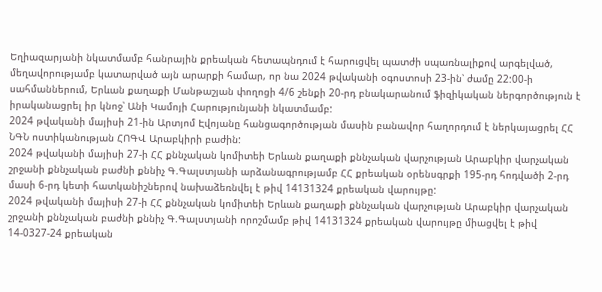Եղիազարյանի նկատմամբ հանրային քրեական հետապնդում է հարուցվել պատժի սպառնալիքով արգելված, մեղավորությամբ կատարված այն արարքի համար, որ նա 2024 թվականի օգոստոսի 23-ին՝ ժամը 22:00-ի սահմաններում, Երևան քաղաքի Մանթաշյան փողոցի 4/6 շենքի 20-րդ բնակարանում ֆիզիկական ներգործություն է իրականացրել իր կնոջ՝ Անի Կամոյի Հարությունյանի նկատմամբ:
2024 թվականի մայիսի 21-ին Արտյոմ Էվոյանը հանցագործության մասին բանավոր հաղորդում է ներկայացրել ՀՀ ՆԳՆ ոստիկանության ՀՈԳՎ Արաբկիրի բաժին:
2024 թվականի մայիսի 27-ի ՀՀ քննչական կոմիտեի Երևան քաղաքի քննչական վարչության Արաբկիր վարչական շրջանի քննչական բաժնի քննիչ Գ.Գալստյանի արձանագրությամբ ՀՀ քրեական օրենսգրքի 195-րդ հոդվածի 2-րդ մասի 6-րդ կետի հատկանիշներով նախաձեռնվել է թիվ 14131324 քրեական վարույթը:
2024 թվականի մայիսի 27-ի ՀՀ քննչական կոմիտեի Երևան քաղաքի քննչական վարչության Արաբկիր վարչական շրջանի քննչական բաժնի քննիչ Գ.Գալստյանի որոշմամբ թիվ 14131324 քրեական վարույթը միացվել է թիվ 14-0327-24 քրեական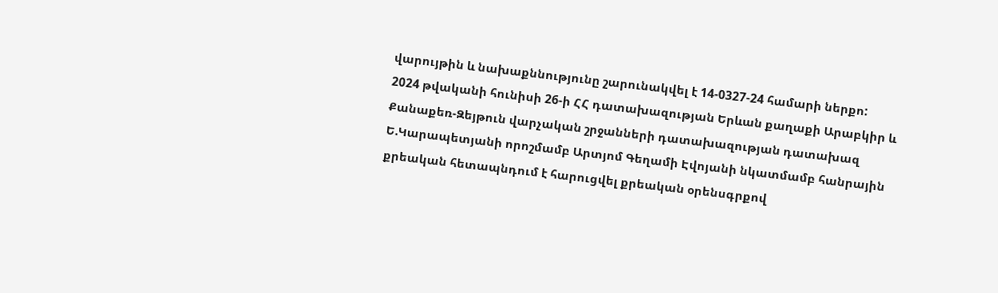վարույթին և նախաքննությունը շարունակվել է 14-0327-24 համարի ներքո:
2024 թվականի հունիսի 26-ի ՀՀ դատախազության Երևան քաղաքի Արաբկիր և Քանաքեռ-Զեյթուն վարչական շրջանների դատախազության դատախազ Ե.Կարապետյանի որոշմամբ Արտյոմ Գեղամի Էվոյանի նկատմամբ հանրային քրեական հետապնդում է հարուցվել քրեական օրենսգրքով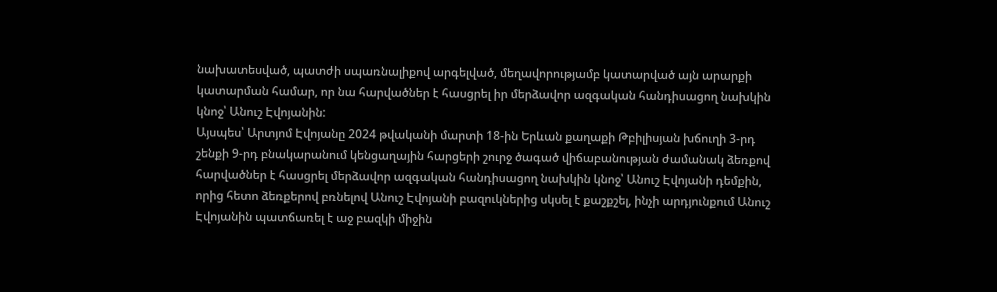նախատեսված, պատժի սպառնալիքով արգելված, մեղավորությամբ կատարված այն արարքի կատարման համար, որ նա հարվածներ է հասցրել իր մերձավոր ազգական հանդիսացող նախկին կնոջ՝ Անուշ Էվոյանին:
Այսպես՝ Արտյոմ Էվոյանը 2024 թվականի մարտի 18-ին Երևան քաղաքի Թբիլիսյան խճուղի 3-րդ շենքի 9-րդ բնակարանում կենցաղային հարցերի շուրջ ծագած վիճաբանության ժամանակ ձեռքով հարվածներ է հասցրել մերձավոր ազգական հանդիսացող նախկին կնոջ՝ Անուշ Էվոյանի դեմքին, որից հետո ձեռքերով բռնելով Անուշ Էվոյանի բազուկներից սկսել է քաշքշել, ինչի արդյունքում Անուշ Էվոյանին պատճառել է աջ բազկի միջին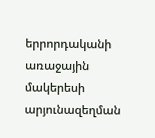երրորդականի առաջային մակերեսի արյունազեղման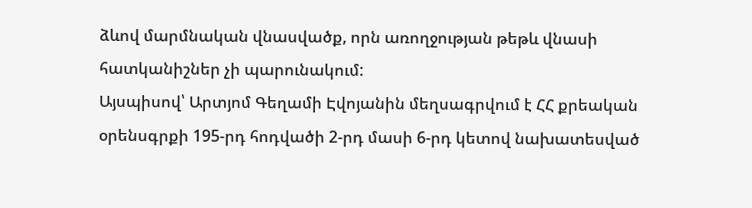ձևով մարմնական վնասվածք, որն առողջության թեթև վնասի հատկանիշներ չի պարունակում:
Այսպիսով՝ Արտյոմ Գեղամի Էվոյանին մեղսագրվում է ՀՀ քրեական օրենսգրքի 195-րդ հոդվածի 2-րդ մասի 6-րդ կետով նախատեսված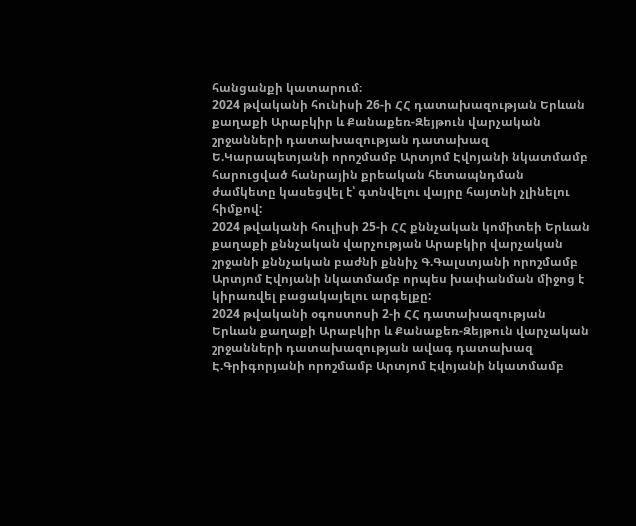հանցանքի կատարում։
2024 թվականի հունիսի 26-ի ՀՀ դատախազության Երևան քաղաքի Արաբկիր և Քանաքեռ-Զեյթուն վարչական շրջանների դատախազության դատախազ Ե.Կարապետյանի որոշմամբ Արտյոմ Էվոյանի նկատմամբ հարուցված հանրային քրեական հետապնդման ժամկետը կասեցվել է՝ գտնվելու վայրը հայտնի չլինելու հիմքով:
2024 թվականի հուլիսի 25-ի ՀՀ քննչական կոմիտեի Երևան քաղաքի քննչական վարչության Արաբկիր վարչական շրջանի քննչական բաժնի քննիչ Գ.Գալստյանի որոշմամբ Արտյոմ Էվոյանի նկատմամբ որպես խափանման միջոց է կիրառվել բացակայելու արգելքը:
2024 թվականի օգոստոսի 2-ի ՀՀ դատախազության Երևան քաղաքի Արաբկիր և Քանաքեռ-Զեյթուն վարչական շրջանների դատախազության ավագ դատախազ Է.Գրիգորյանի որոշմամբ Արտյոմ Էվոյանի նկատմամբ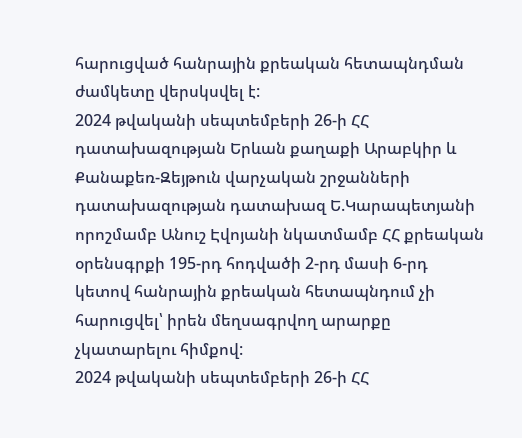հարուցված հանրային քրեական հետապնդման ժամկետը վերսկսվել է:
2024 թվականի սեպտեմբերի 26-ի ՀՀ դատախազության Երևան քաղաքի Արաբկիր և Քանաքեռ-Զեյթուն վարչական շրջանների դատախազության դատախազ Ե.Կարապետյանի որոշմամբ Անուշ Էվոյանի նկատմամբ ՀՀ քրեական օրենսգրքի 195-րդ հոդվածի 2-րդ մասի 6-րդ կետով հանրային քրեական հետապնդում չի հարուցվել՝ իրեն մեղսագրվող արարքը չկատարելու հիմքով:
2024 թվականի սեպտեմբերի 26-ի ՀՀ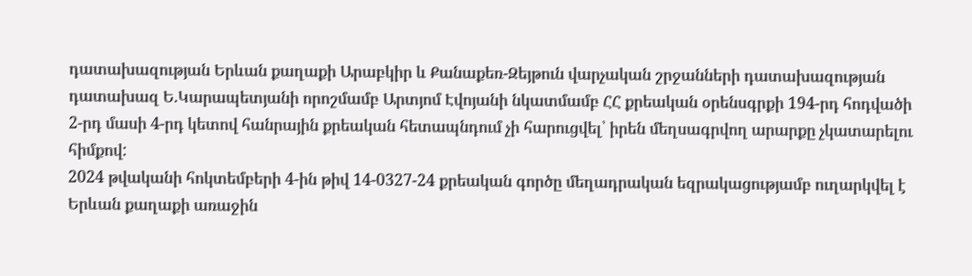դատախազության Երևան քաղաքի Արաբկիր և Քանաքեռ-Զեյթուն վարչական շրջանների դատախազության դատախազ Ե.Կարապետյանի որոշմամբ Արտյոմ Էվոյանի նկատմամբ ՀՀ քրեական օրենսգրքի 194-րդ հոդվածի 2-րդ մասի 4-րդ կետով հանրային քրեական հետապնդում չի հարուցվել՝ իրեն մեղսագրվող արարքը չկատարելու հիմքով:
2024 թվականի հոկտեմբերի 4-ին թիվ 14-0327-24 քրեական գործը մեղադրական եզրակացությամբ ուղարկվել է Երևան քաղաքի առաջին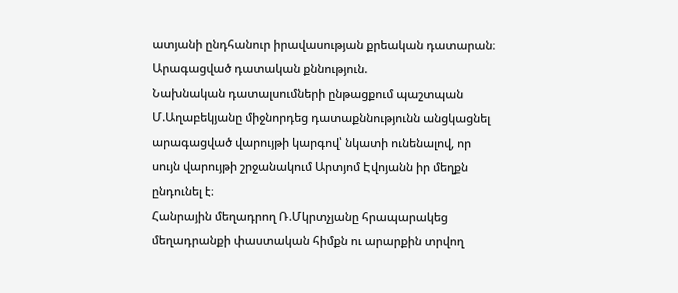ատյանի ընդհանուր իրավասության քրեական դատարան։
Արագացված դատական քննություն.
Նախնական դատալսումների ընթացքում պաշտպան Մ.Աղաբեկյանը միջնորդեց դատաքննությունն անցկացնել արագացված վարույթի կարգով՝ նկատի ունենալով, որ սույն վարույթի շրջանակում Արտյոմ Էվոյանն իր մեղքն ընդունել է։
Հանրային մեղադրող Ռ.Մկրտչյանը հրապարակեց մեղադրանքի փաստական հիմքն ու արարքին տրվող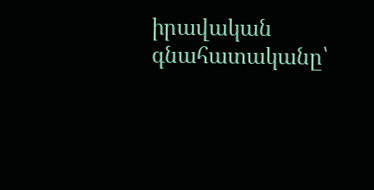իրավական գնահատականը՝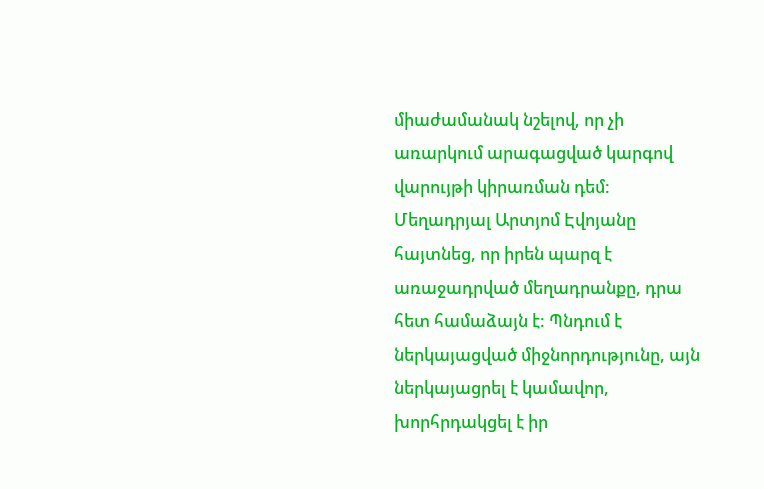միաժամանակ նշելով, որ չի առարկում արագացված կարգով վարույթի կիրառման դեմ:
Մեղադրյալ Արտյոմ Էվոյանը հայտնեց, որ իրեն պարզ է առաջադրված մեղադրանքը, դրա հետ համաձայն է: Պնդում է ներկայացված միջնորդությունը, այն ներկայացրել է կամավոր, խորհրդակցել է իր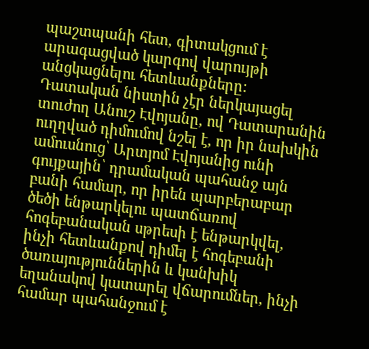պաշտպանի հետ, գիտակցում է արագացված կարգով վարույթի անցկացնելու հետևանքները:
Դատական նիստին չէր ներկայացել տուժող Անուշ Էվոյանը, ով Դատարանին ուղղված դիմումով նշել է, որ իր նախկին ամուսնուց՝ Արտյոմ Էվոյանից ունի գույքային՝ դրամական պահանջ այն բանի համար, որ իրեն պարբերաբար ծեծի ենթարկելու պատճառով հոգեբանական սթրեսի է ենթարկվել, ինչի հետևանքով դիմել է հոգեբանի ծառայություններին և կանխիկ եղանակով կատարել վճարումներ, ինչի համար պահանջում է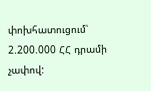փոխհատուցում՝ 2.200.000 ՀՀ դրամի չափով: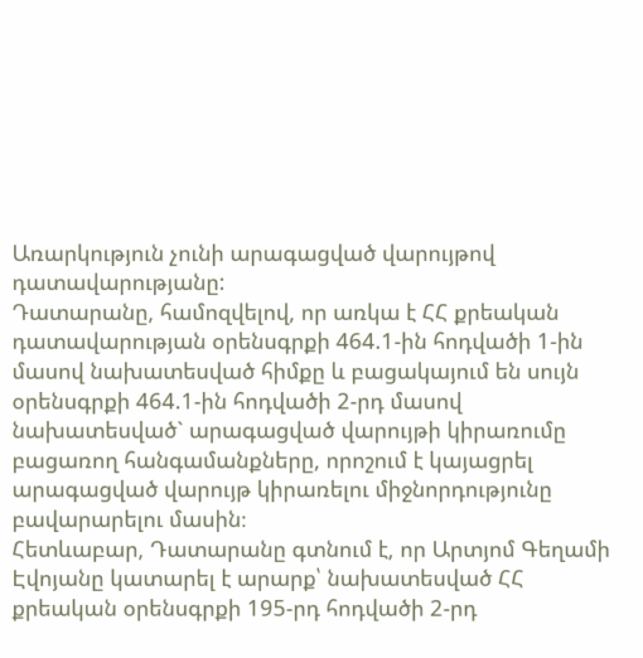Առարկություն չունի արագացված վարույթով դատավարությանը:
Դատարանը, համոզվելով, որ առկա է ՀՀ քրեական դատավարության օրենսգրքի 464.1-ին հոդվածի 1-ին մասով նախատեսված հիմքը և բացակայում են սույն օրենսգրքի 464.1-ին հոդվածի 2-րդ մասով նախատեսված` արագացված վարույթի կիրառումը բացառող հանգամանքները, որոշում է կայացրել արագացված վարույթ կիրառելու միջնորդությունը բավարարելու մասին։
Հետևաբար, Դատարանը գտնում է, որ Արտյոմ Գեղամի Էվոյանը կատարել է արարք՝ նախատեսված ՀՀ քրեական օրենսգրքի 195-րդ հոդվածի 2-րդ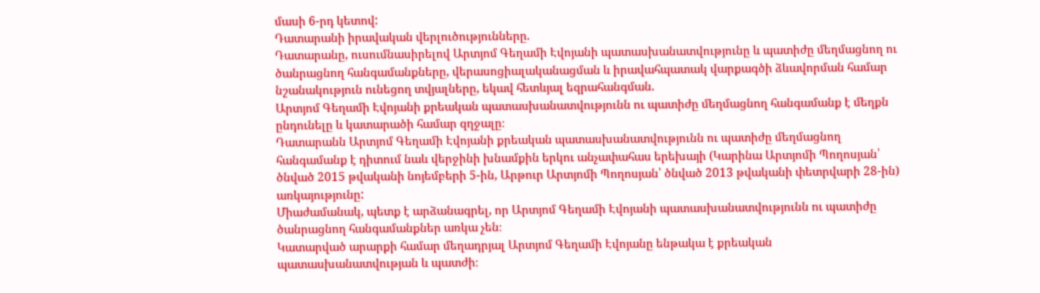մասի 6-րդ կետով:
Դատարանի իրավական վերլուծությունները.
Դատարանը, ուսումնասիրելով Արտյոմ Գեղամի Էվոյանի պատասխանատվությունը և պատիժը մեղմացնող ու ծանրացնող հանգամանքները, վերասոցիալականացման և իրավահպատակ վարքագծի ձևավորման համար նշանակություն ունեցող տվյալները, եկավ հետևյալ եզրահանգման.
Արտյոմ Գեղամի Էվոյանի քրեական պատասխանատվությունն ու պատիժը մեղմացնող հանգամանք է մեղքն ընդունելը և կատարածի համար զղջալը։
Դատարանն Արտյոմ Գեղամի Էվոյանի քրեական պատասխանատվությունն ու պատիժը մեղմացնող հանգամանք է դիտում նաև վերջինի խնամքին երկու անչափահաս երեխայի (Կարինա Արտյոմի Պողոսյան՝ ծնված 2015 թվականի նոյեմբերի 5-ին, Արթուր Արտյոմի Պողոսյան՝ ծնված 2013 թվականի փետրվարի 28-ին) առկայությունը:
Միաժամանակ, պետք է արձանագրել, որ Արտյոմ Գեղամի Էվոյանի պատասխանատվությունն ու պատիժը ծանրացնող հանգամանքներ առկա չեն։
Կատարված արարքի համար մեղադրյալ Արտյոմ Գեղամի Էվոյանը ենթակա է քրեական պատասխանատվության և պատժի։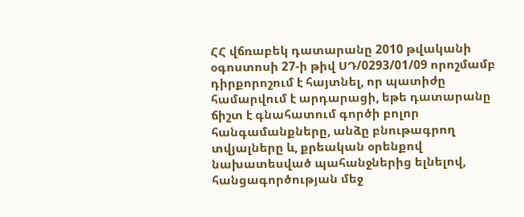ՀՀ վճռաբեկ դատարանը 2010 թվականի օգոստոսի 27-ի թիվ ՍԴ/0293/01/09 որոշմամբ դիրքորոշում է հայտնել, որ պատիժը համարվում է արդարացի, եթե դատարանը ճիշտ է գնահատում գործի բոլոր հանգամանքները, անձը բնութագրող տվյալները և, քրեական օրենքով նախատեսված պահանջներից ելնելով, հանցագործության մեջ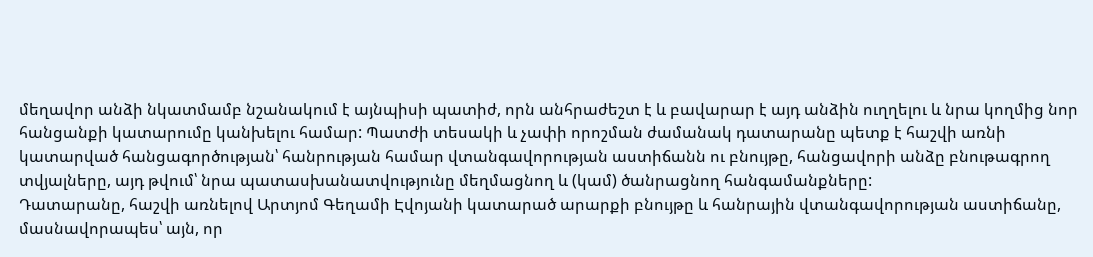մեղավոր անձի նկատմամբ նշանակում է այնպիսի պատիժ, որն անհրաժեշտ է և բավարար է այդ անձին ուղղելու և նրա կողմից նոր հանցանքի կատարումը կանխելու համար: Պատժի տեսակի և չափի որոշման ժամանակ դատարանը պետք է հաշվի առնի կատարված հանցագործության՝ հանրության համար վտանգավորության աստիճանն ու բնույթը, հանցավորի անձը բնութագրող տվյալները, այդ թվում՝ նրա պատասխանատվությունը մեղմացնող և (կամ) ծանրացնող հանգամանքները:
Դատարանը, հաշվի առնելով Արտյոմ Գեղամի Էվոյանի կատարած արարքի բնույթը և հանրային վտանգավորության աստիճանը, մասնավորապես՝ այն, որ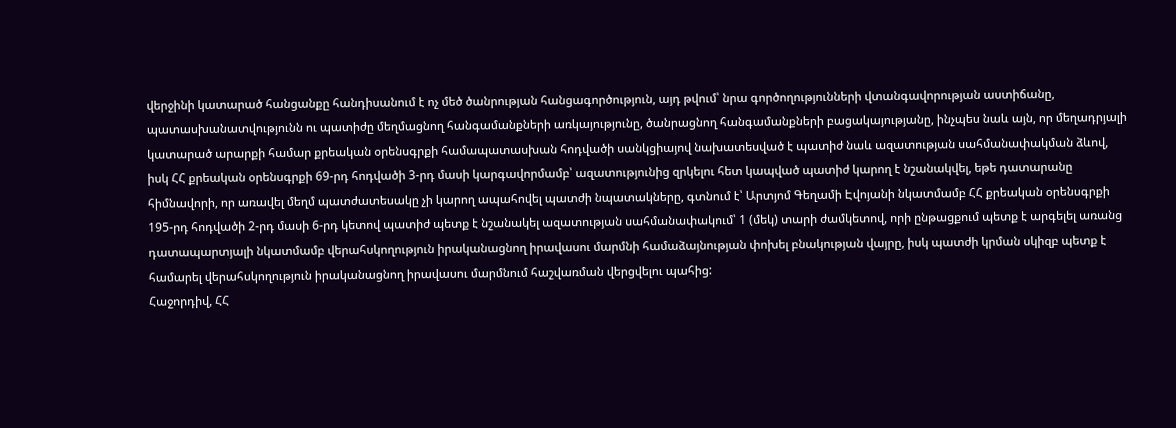վերջինի կատարած հանցանքը հանդիսանում է ոչ մեծ ծանրության հանցագործություն, այդ թվում՝ նրա գործողությունների վտանգավորության աստիճանը, պատասխանատվությունն ու պատիժը մեղմացնող հանգամանքների առկայությունը, ծանրացնող հանգամանքների բացակայությանը, ինչպես նաև այն, որ մեղադրյալի կատարած արարքի համար քրեական օրենսգրքի համապատասխան հոդվածի սանկցիայով նախատեսված է պատիժ նաև ազատության սահմանափակման ձևով, իսկ ՀՀ քրեական օրենսգրքի 69-րդ հոդվածի 3-րդ մասի կարգավորմամբ՝ ազատությունից զրկելու հետ կապված պատիժ կարող է նշանակվել, եթե դատարանը հիմնավորի, որ առավել մեղմ պատժատեսակը չի կարող ապահովել պատժի նպատակները, գտնում է՝ Արտյոմ Գեղամի Էվոյանի նկատմամբ ՀՀ քրեական օրենսգրքի 195-րդ հոդվածի 2-րդ մասի 6-րդ կետով պատիժ պետք է նշանակել ազատության սահմանափակում՝ 1 (մեկ) տարի ժամկետով, որի ընթացքում պետք է արգելել առանց դատապարտյալի նկատմամբ վերահսկողություն իրականացնող իրավասու մարմնի համաձայնության փոխել բնակության վայրը, իսկ պատժի կրման սկիզբ պետք է համարել վերահսկողություն իրականացնող իրավասու մարմնում հաշվառման վերցվելու պահից:
Հաջորդիվ, ՀՀ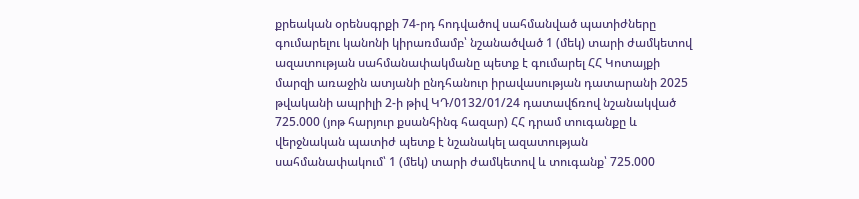քրեական օրենսգրքի 74-րդ հոդվածով սահմանված պատիժները գումարելու կանոնի կիրառմամբ՝ նշանածված 1 (մեկ) տարի ժամկետով ազատության սահմանափակմանը պետք է գումարել ՀՀ Կոտայքի մարզի առաջին ատյանի ընդհանուր իրավասության դատարանի 2025 թվականի ապրիլի 2-ի թիվ ԿԴ/0132/01/24 դատավճռով նշանակված 725.000 (յոթ հարյուր քսանհինգ հազար) ՀՀ դրամ տուգանքը և վերջնական պատիժ պետք է նշանակել ազատության սահմանափակում՝ 1 (մեկ) տարի ժամկետով և տուգանք՝ 725.000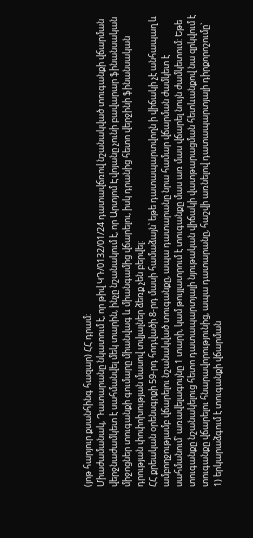(յոթ հարյուր քսանհինգ հազար) ՀՀ դրամ:
Միաժամանակ, Դատարանը նկատում է, որ թիվ ԿԴ/0132/01/24 դատավճռով նշանակված տուգանքի վճարման վերջնաժամկետ է սահմանվել մեկ տարին, ինչը նշանակում է, որ Արտյոմ Էվոյանը չունի բավարար ֆինանսական միջոցներ տուգանքի գումարը միանվագ և միանգամից վճարելու, իսկ դրանից հետո վերջինի ֆինանսական դրության փոփոխության մասով տվյալներ ձեռք չեն բերվել:
ՀՀ քրեական օրենսգրքի 59-րդ հոդվածի 8-րդ մասի համաձայն՝ եթե դատապարտվողն ի վիճակի չէ անհապաղ և ամբողջությամբ վճարելու նշանակված տուգանքը, ապա դատարանը նրա համար վճարման ժամկետ է սահմանում՝ առավելագույնը 1 տարի, կամ թույլատրում է տուգանքը մաս առ մաս վճարել նույն ժամկետում: Եթե տուգանքը նշանակելուց հետո դատապարտյալի նյութական վիճակի վատթարացման հետևանքով նա զրկվում է տուգանքը վճարելու հնարավորությունից, ապա դատարանը, հաշվի առնելով դատապարտյալի դիրքորոշումը`
1) երկարաձգում է տուգանքի վճարման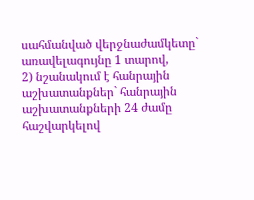սահմանված վերջնաժամկետը` առավելագույնը 1 տարով,
2) նշանակում է հանրային աշխատանքներ` հանրային աշխատանքների 24 ժամը հաշվարկելով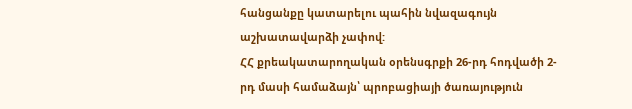հանցանքը կատարելու պահին նվազագույն աշխատավարձի չափով:
ՀՀ քրեակատարողական օրենսգրքի 26-րդ հոդվածի 2-րդ մասի համաձայն՝ պրոբացիայի ծառայություն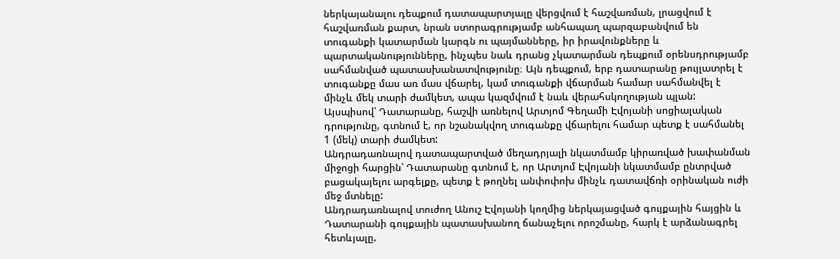ներկայանալու դեպքում դատապարտյալը վերցվում է հաշվառման, լրացվում է հաշվառման քարտ, նրան ստորագրությամբ անհապաղ պարզաբանվում են տուգանքի կատարման կարգն ու պայմանները, իր իրավունքները և պարտականությունները, ինչպես նաև դրանց չկատարման դեպքում օրենսդրությամբ սահմանված պատասխանատվությունը։ Այն դեպքում, երբ դատարանը թույլատրել է տուգանքը մաս առ մաս վճարել, կամ տուգանքի վճարման համար սահմանվել է մինչև մեկ տարի ժամկետ, ապա կազմվում է նաև վերահսկողության պլան:
Այսպիսով՝ Դատարանը, հաշվի առնելով Արտյոմ Գեղամի Էվոյանի սոցիալական դրությունը, գտնում է, որ նշանակվող տուգանքը վճարելու համար պետք է սահմանել 1 (մեկ) տարի ժամկետ:
Անդրադառնալով դատապարտված մեղադրյալի նկատմամբ կիրառված խափանման միջոցի հարցին՝ Դատարանը գտնում է, որ Արտյոմ Էվոյանի նկատմամբ ընտրված բացակայելու արգելքը, պետք է թողնել անփոփոխ մինչև դատավճռի օրինական ուժի մեջ մտնելը:
Անդրադառնալով տուժող Անուշ Էվոյանի կողմից ներկայացված գույքային հայցին և Դատարանի գույքային պատասխանող ճանաչելու որոշմանը, հարկ է արձանագրել հետևյալը.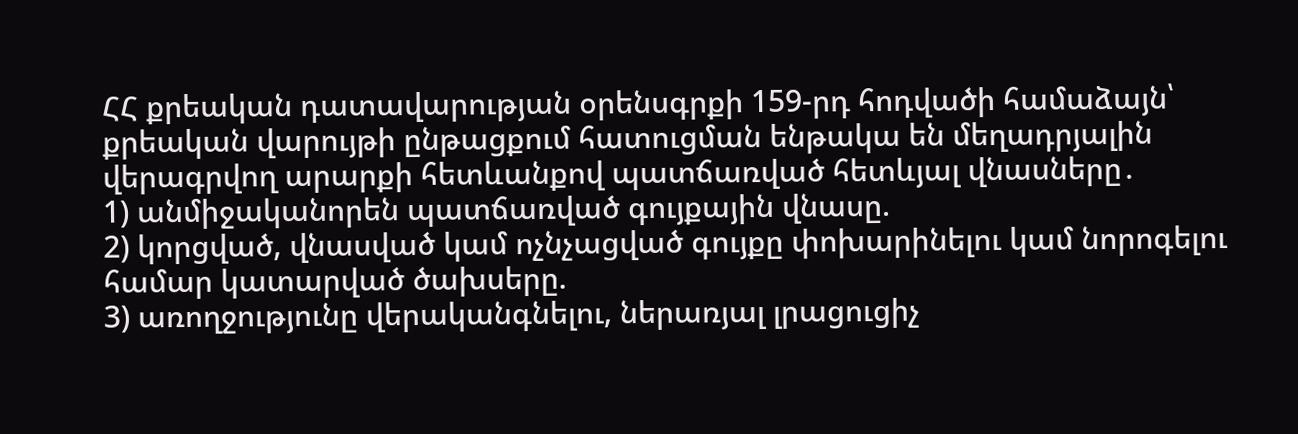ՀՀ քրեական դատավարության օրենսգրքի 159-րդ հոդվածի համաձայն՝ քրեական վարույթի ընթացքում հատուցման ենթակա են մեղադրյալին վերագրվող արարքի հետևանքով պատճառված հետևյալ վնասները․
1) անմիջականորեն պատճառված գույքային վնասը.
2) կորցված, վնասված կամ ոչնչացված գույքը փոխարինելու կամ նորոգելու համար կատարված ծախսերը.
3) առողջությունը վերականգնելու, ներառյալ լրացուցիչ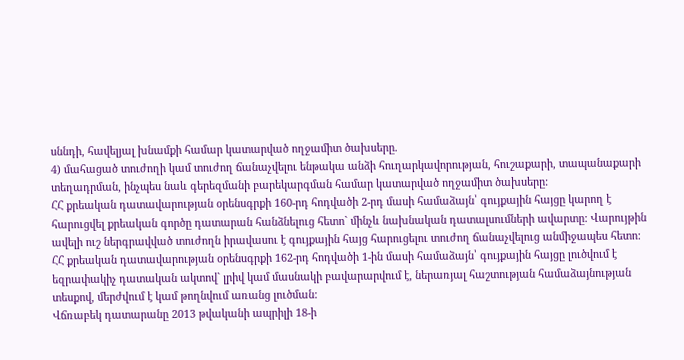սննդի, հավելյալ խնամքի համար կատարված ողջամիտ ծախսերը.
4) մահացած տուժողի կամ տուժող ճանաչվելու ենթակա անձի հուղարկավորության, հուշաքարի, տապանաքարի տեղադրման, ինչպես նաև գերեզմանի բարեկարգման համար կատարված ողջամիտ ծախսերը:
ՀՀ քրեական դատավարության օրենսգրքի 160-րդ հոդվածի 2-րդ մասի համաձայն՝ գույքային հայցը կարող է հարուցվել քրեական գործը դատարան հանձնելուց հետո` մինչև նախնական դատալսումների ավարտը: Վարույթին ավելի ուշ ներգրավված տուժողն իրավասու է գույքային հայց հարուցելու տուժող ճանաչվելուց անմիջապես հետո:
ՀՀ քրեական դատավարության օրենսգրքի 162-րդ հոդվածի 1-ին մասի համաձայն՝ գույքային հայցը լուծվում է եզրափակիչ դատական ակտով` լրիվ կամ մասնակի բավարարվում է, ներառյալ հաշտության համաձայնության տեսքով, մերժվում է կամ թողնվում առանց լուծման:
Վճռաբեկ դատարանը 2013 թվականի ապրիլի 18-ի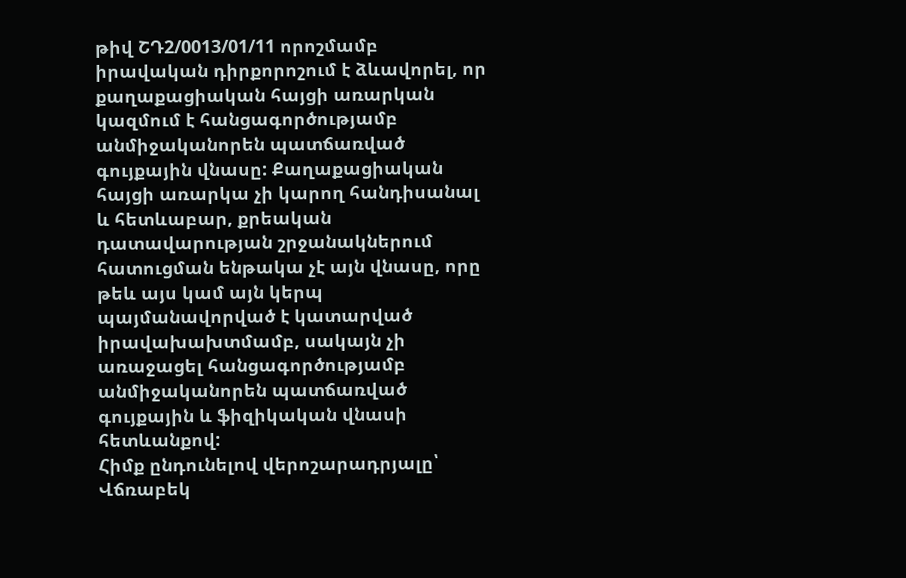թիվ ՇԴ2/0013/01/11 որոշմամբ իրավական դիրքորոշում է ձևավորել, որ քաղաքացիական հայցի առարկան կազմում է հանցագործությամբ անմիջականորեն պատճառված գույքային վնասը: Քաղաքացիական հայցի առարկա չի կարող հանդիսանալ և հետևաբար, քրեական դատավարության շրջանակներում հատուցման ենթակա չէ այն վնասը, որը թեև այս կամ այն կերպ պայմանավորված է կատարված իրավախախտմամբ, սակայն չի առաջացել հանցագործությամբ անմիջականորեն պատճառված գույքային և ֆիզիկական վնասի հետևանքով:
Հիմք ընդունելով վերոշարադրյալը՝ Վճռաբեկ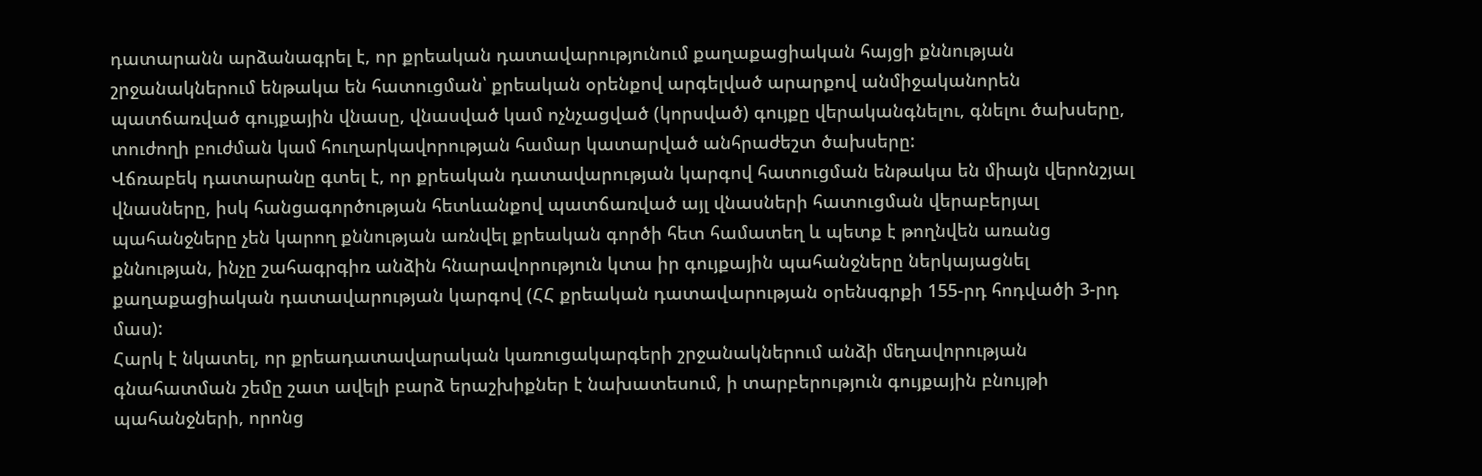դատարանն արձանագրել է, որ քրեական դատավարությունում քաղաքացիական հայցի քննության շրջանակներում ենթակա են հատուցման՝ քրեական օրենքով արգելված արարքով անմիջականորեն պատճառված գույքային վնասը, վնասված կամ ոչնչացված (կորսված) գույքը վերականգնելու, գնելու ծախսերը, տուժողի բուժման կամ հուղարկավորության համար կատարված անհրաժեշտ ծախսերը:
Վճռաբեկ դատարանը գտել է, որ քրեական դատավարության կարգով հատուցման ենթակա են միայն վերոնշյալ վնասները, իսկ հանցագործության հետևանքով պատճառված այլ վնասների հատուցման վերաբերյալ պահանջները չեն կարող քննության առնվել քրեական գործի հետ համատեղ և պետք է թողնվեն առանց քննության, ինչը շահագրգիռ անձին հնարավորություն կտա իր գույքային պահանջները ներկայացնել քաղաքացիական դատավարության կարգով (ՀՀ քրեական դատավարության օրենսգրքի 155-րդ հոդվածի 3-րդ մաս):
Հարկ է նկատել, որ քրեադատավարական կառուցակարգերի շրջանակներում անձի մեղավորության գնահատման շեմը շատ ավելի բարձ երաշխիքներ է նախատեսում, ի տարբերություն գույքային բնույթի պահանջների, որոնց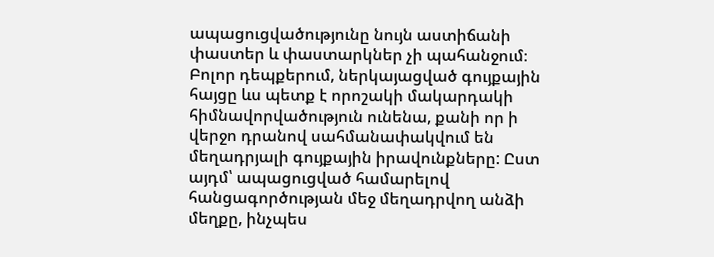ապացուցվածությունը նույն աստիճանի փաստեր և փաստարկներ չի պահանջում։ Բոլոր դեպքերում, ներկայացված գույքային հայցը ևս պետք է որոշակի մակարդակի հիմնավորվածություն ունենա, քանի որ ի վերջո դրանով սահմանափակվում են մեղադրյալի գույքային իրավունքները: Ըստ այդմ՝ ապացուցված համարելով հանցագործության մեջ մեղադրվող անձի մեղքը, ինչպես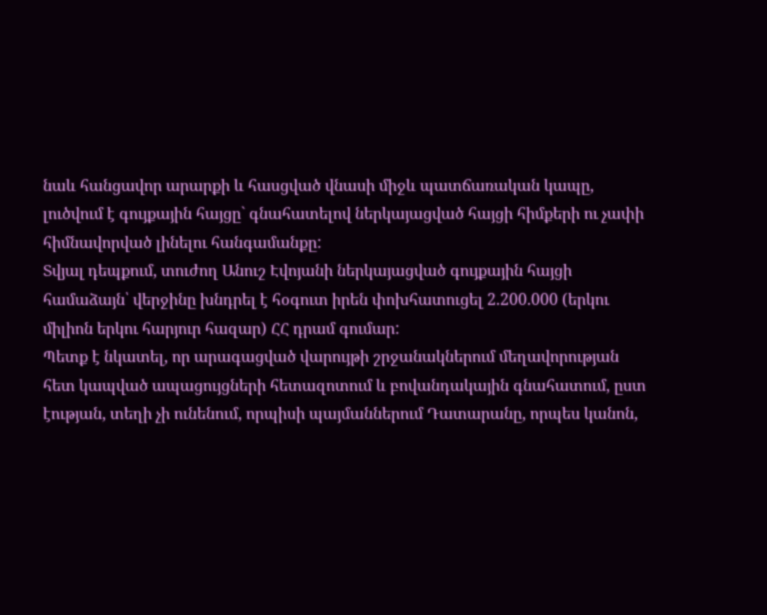նաև հանցավոր արարքի և հասցված վնասի միջև պատճառական կապը, լուծվում է գույքային հայցը` գնահատելով ներկայացված հայցի հիմքերի ու չափի հիմնավորված լինելու հանգամանքը:
Տվյալ դեպքում, տուժող Անուշ Էվոյանի ներկայացված գույքային հայցի համաձայն՝ վերջինը խնդրել է հօգուտ իրեն փոխհատուցել 2.200.000 (երկու միլիոն երկու հարյուր հազար) ՀՀ դրամ գումար:
Պետք է նկատել, որ արագացված վարույթի շրջանակներում մեղավորության հետ կապված ապացույցների հետազոտում և բովանդակային գնահատում, ըստ էության, տեղի չի ունենում, որպիսի պայմաններում Դատարանը, որպես կանոն,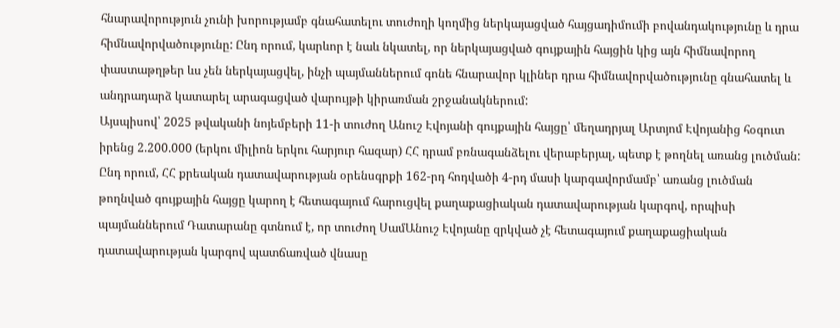հնարավորություն չունի խորությամբ գնահատելու տուժողի կողմից ներկայացված հայցադիմումի բովանդակությունը և դրա հիմնավորվածությունը: Ընդ որում, կարևոր է նաև նկատել, որ ներկայացված գույքային հայցին կից այն հիմնավորող փաստաթղթեր ևս չեն ներկայացվել, ինչի պայմաններում գոնե հնարավոր կլիներ դրա հիմնավորվածությունը գնահատել և անդրադարձ կատարել արագացված վարույթի կիրառման շրջանակներում:
Այսպիսով՝ 2025 թվականի նոյեմբերի 11-ի տուժող Անուշ Էվոյանի գույքային հայցը՝ մեղադրյալ Արտյոմ Էվոյանից հօգուտ իրենց 2.200.000 (երկու միլիոն երկու հարյուր հազար) ՀՀ դրամ բռնագանձելու վերաբերյալ, պետք է թողնել առանց լուծման:
Ընդ որում, ՀՀ քրեական դատավարության օրենսգրքի 162-րդ հոդվածի 4-րդ մասի կարգավորմամբ՝ առանց լուծման թողնված գույքային հայցը կարող է հետագայում հարուցվել քաղաքացիական դատավարության կարգով, որպիսի պայմաններում Դատարանը գտնում է, որ տուժող ՍամԱնուշ Էվոյանը զրկված չէ հետագայում քաղաքացիական դատավարության կարգով պատճառված վնասը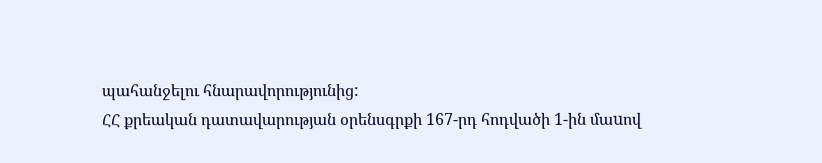պահանջելու հնարավորությունից:
ՀՀ քրեական դատավարության օրենսգրքի 167-րդ հոդվածի 1-ին մաuով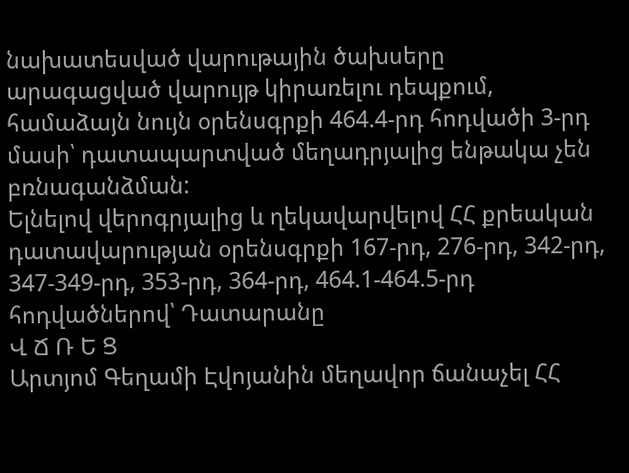նախատեսված վարութային ծախսերը արագացված վարույթ կիրառելու դեպքում, համաձայն նույն օրենսգրքի 464.4-րդ հոդվածի 3-րդ մասի՝ դատապարտված մեղադրյալից ենթակա չեն բռնագանձման:
Ելնելով վերոգրյալից և ղեկավարվելով ՀՀ քրեական դատավարության օրենսգրքի 167-րդ, 276-րդ, 342-րդ, 347-349-րդ, 353-րդ, 364-րդ, 464.1-464.5-րդ հոդվածներով՝ Դատարանը
Վ Ճ Ռ Ե Ց
Արտյոմ Գեղամի Էվոյանին մեղավոր ճանաչել ՀՀ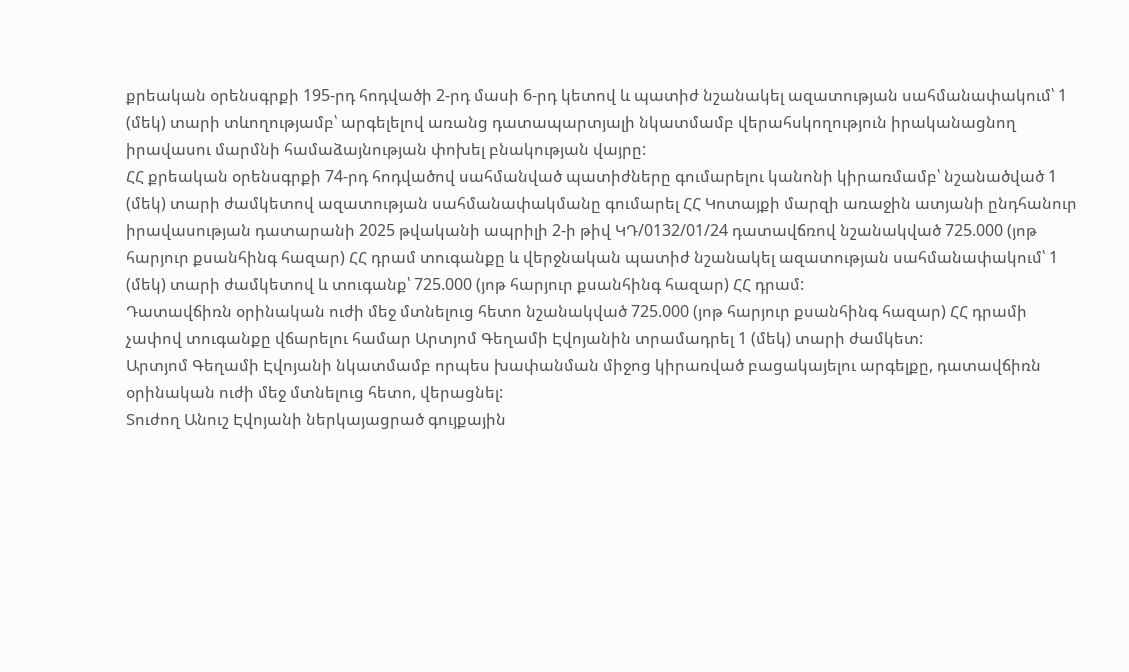քրեական օրենսգրքի 195-րդ հոդվածի 2-րդ մասի 6-րդ կետով և պատիժ նշանակել ազատության սահմանափակում՝ 1 (մեկ) տարի տևողությամբ՝ արգելելով առանց դատապարտյալի նկատմամբ վերահսկողություն իրականացնող իրավասու մարմնի համաձայնության փոխել բնակության վայրը:
ՀՀ քրեական օրենսգրքի 74-րդ հոդվածով սահմանված պատիժները գումարելու կանոնի կիրառմամբ՝ նշանածված 1 (մեկ) տարի ժամկետով ազատության սահմանափակմանը գումարել ՀՀ Կոտայքի մարզի առաջին ատյանի ընդհանուր իրավասության դատարանի 2025 թվականի ապրիլի 2-ի թիվ ԿԴ/0132/01/24 դատավճռով նշանակված 725.000 (յոթ հարյուր քսանհինգ հազար) ՀՀ դրամ տուգանքը և վերջնական պատիժ նշանակել ազատության սահմանափակում՝ 1 (մեկ) տարի ժամկետով և տուգանք՝ 725.000 (յոթ հարյուր քսանհինգ հազար) ՀՀ դրամ:
Դատավճիռն օրինական ուժի մեջ մտնելուց հետո նշանակված 725.000 (յոթ հարյուր քսանհինգ հազար) ՀՀ դրամի չափով տուգանքը վճարելու համար Արտյոմ Գեղամի Էվոյանին տրամադրել 1 (մեկ) տարի ժամկետ:
Արտյոմ Գեղամի Էվոյանի նկատմամբ որպես խափանման միջոց կիրառված բացակայելու արգելքը, դատավճիռն օրինական ուժի մեջ մտնելուց հետո, վերացնել:
Տուժող Անուշ Էվոյանի ներկայացրած գույքային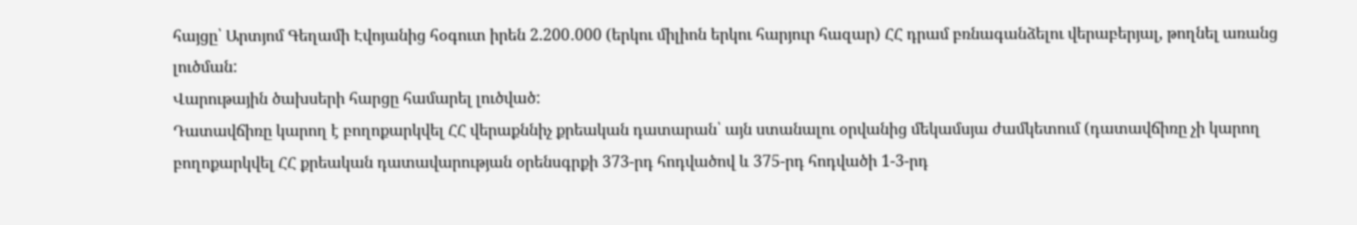հայցը՝ Արտյոմ Գեղամի Էվոյանից հօգուտ իրեն 2.200․000 (երկու միլիոն երկու հարյուր հազար) ՀՀ դրամ բռնագանձելու վերաբերյալ, թողնել առանց լուծման:
Վարութային ծախսերի հարցը համարել լուծված:
Դատավճիռը կարող է բողոքարկվել ՀՀ վերաքննիչ քրեական դատարան՝ այն ստանալու օրվանից մեկամսյա ժամկետում (դատավճիռը չի կարող բողոքարկվել ՀՀ քրեական դատավարության օրենսգրքի 373-րդ հոդվածով և 375-րդ հոդվածի 1-3-րդ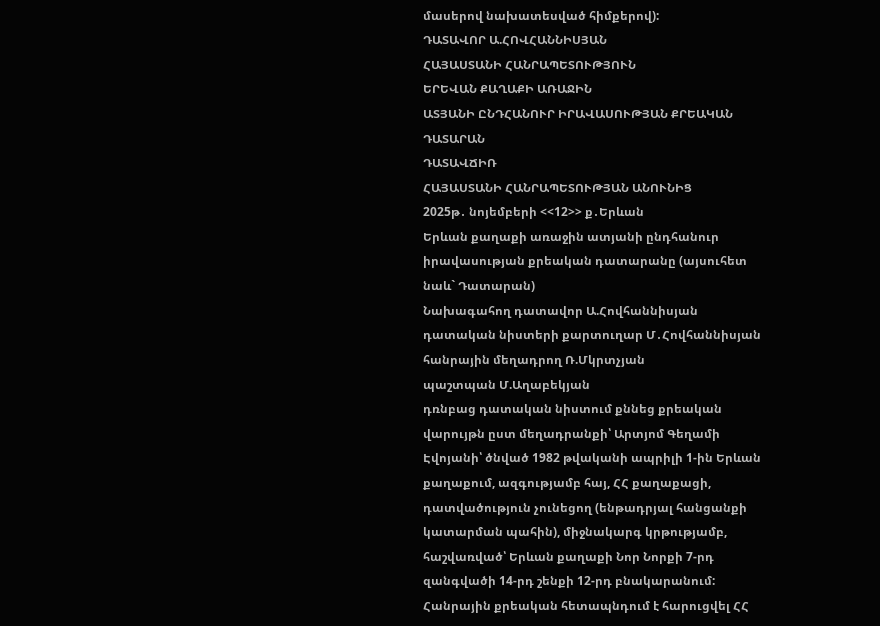մասերով նախատեսված հիմքերով):
ԴԱՏԱՎՈՐ Ա.ՀՈՎՀԱՆՆԻՍՅԱՆ
ՀԱՅԱՍՏԱՆԻ ՀԱՆՐԱՊԵՏՈՒԹՅՈՒՆ
ԵՐԵՎԱՆ ՔԱՂԱՔԻ ԱՌԱՋԻՆ
ԱՏՅԱՆԻ ԸՆԴՀԱՆՈՒՐ ԻՐԱՎԱՍՈՒԹՅԱՆ ՔՐԵԱԿԱՆ ԴԱՏԱՐԱՆ
ԴԱՏԱՎՃԻՌ
ՀԱՅԱՍՏԱՆԻ ՀԱՆՐԱՊԵՏՈՒԹՅԱՆ ԱՆՈՒՆԻՑ
2025թ․ նոյեմբերի <<12>> ք․Երևան
Երևան քաղաքի առաջին ատյանի ընդհանուր իրավասության քրեական դատարանը (այսուհետ նաև` Դատարան)
Նախագահող դատավոր Ա.Հովհաննիսյան
դատական նիստերի քարտուղար Մ․Հովհաննիսյան
հանրային մեղադրող Ռ.Մկրտչյան
պաշտպան Մ.Աղաբեկյան
դռնբաց դատական նիստում քննեց քրեական վարույթն ըստ մեղադրանքի՝ Արտյոմ Գեղամի Էվոյանի՝ ծնված 1982 թվականի ապրիլի 1-ին Երևան քաղաքում, ազգությամբ հայ, ՀՀ քաղաքացի, դատվածություն չունեցող (ենթադրյալ հանցանքի կատարման պահին), միջնակարգ կրթությամբ, հաշվառված՝ Երևան քաղաքի Նոր Նորքի 7-րդ զանգվածի 14-րդ շենքի 12-րդ բնակարանում: Հանրային քրեական հետապնդում է հարուցվել ՀՀ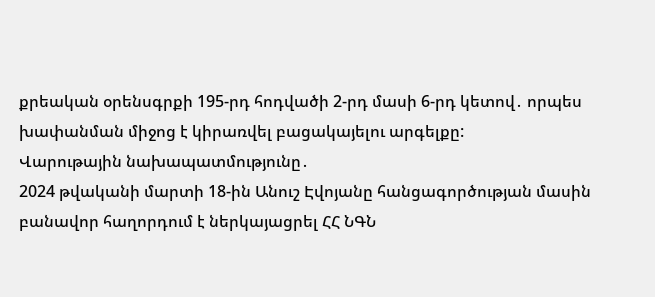քրեական օրենսգրքի 195-րդ հոդվածի 2-րդ մասի 6-րդ կետով․ որպես խափանման միջոց է կիրառվել բացակայելու արգելքը:
Վարութային նախապատմությունը․
2024 թվականի մարտի 18-ին Անուշ Էվոյանը հանցագործության մասին բանավոր հաղորդում է ներկայացրել ՀՀ ՆԳՆ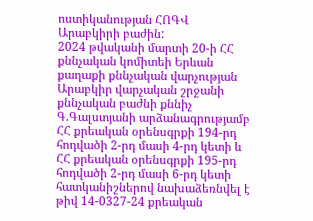ոստիկանության ՀՈԳՎ Արաբկիրի բաժին:
2024 թվականի մարտի 20-ի ՀՀ քննչական կոմիտեի Երևան քաղաքի քննչական վարչության Արաբկիր վարչական շրջանի քննչական բաժնի քննիչ Գ.Գալստյանի արձանագրությամբ ՀՀ քրեական օրենսգրքի 194-րդ հոդվածի 2-րդ մասի 4-րդ կետի և ՀՀ քրեական օրենսգրքի 195-րդ հոդվածի 2-րդ մասի 6-րդ կետի հատկանիշներով նախաձեռնվել է թիվ 14-0327-24 քրեական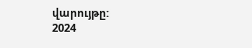վարույթը:
2024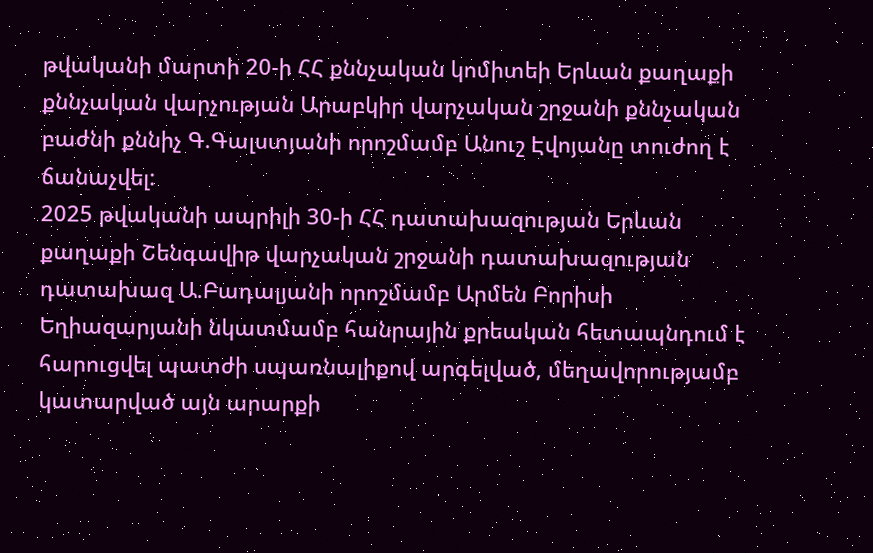թվականի մարտի 20-ի ՀՀ քննչական կոմիտեի Երևան քաղաքի քննչական վարչության Արաբկիր վարչական շրջանի քննչական բաժնի քննիչ Գ.Գալստյանի որոշմամբ Անուշ Էվոյանը տուժող է ճանաչվել:
2025 թվականի ապրիլի 30-ի ՀՀ դատախազության Երևան քաղաքի Շենգավիթ վարչական շրջանի դատախազության դատախազ Ա.Բադալյանի որոշմամբ Արմեն Բորիսի Եղիազարյանի նկատմամբ հանրային քրեական հետապնդում է հարուցվել պատժի սպառնալիքով արգելված, մեղավորությամբ կատարված այն արարքի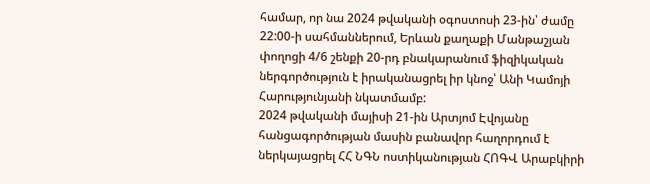համար, որ նա 2024 թվականի օգոստոսի 23-ին՝ ժամը 22:00-ի սահմաններում, Երևան քաղաքի Մանթաշյան փողոցի 4/6 շենքի 20-րդ բնակարանում ֆիզիկական ներգործություն է իրականացրել իր կնոջ՝ Անի Կամոյի Հարությունյանի նկատմամբ:
2024 թվականի մայիսի 21-ին Արտյոմ Էվոյանը հանցագործության մասին բանավոր հաղորդում է ներկայացրել ՀՀ ՆԳՆ ոստիկանության ՀՈԳՎ Արաբկիրի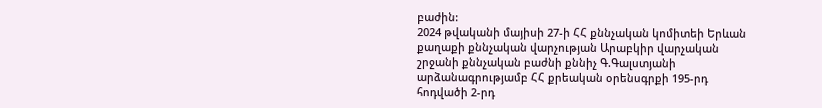բաժին:
2024 թվականի մայիսի 27-ի ՀՀ քննչական կոմիտեի Երևան քաղաքի քննչական վարչության Արաբկիր վարչական շրջանի քննչական բաժնի քննիչ Գ.Գալստյանի արձանագրությամբ ՀՀ քրեական օրենսգրքի 195-րդ հոդվածի 2-րդ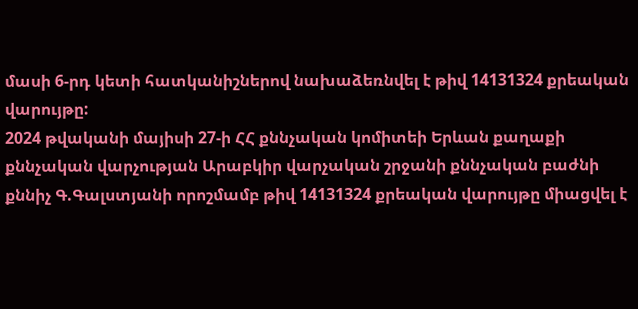մասի 6-րդ կետի հատկանիշներով նախաձեռնվել է թիվ 14131324 քրեական վարույթը:
2024 թվականի մայիսի 27-ի ՀՀ քննչական կոմիտեի Երևան քաղաքի քննչական վարչության Արաբկիր վարչական շրջանի քննչական բաժնի քննիչ Գ.Գալստյանի որոշմամբ թիվ 14131324 քրեական վարույթը միացվել է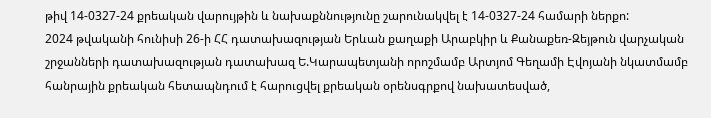թիվ 14-0327-24 քրեական վարույթին և նախաքննությունը շարունակվել է 14-0327-24 համարի ներքո:
2024 թվականի հունիսի 26-ի ՀՀ դատախազության Երևան քաղաքի Արաբկիր և Քանաքեռ-Զեյթուն վարչական շրջանների դատախազության դատախազ Ե.Կարապետյանի որոշմամբ Արտյոմ Գեղամի Էվոյանի նկատմամբ հանրային քրեական հետապնդում է հարուցվել քրեական օրենսգրքով նախատեսված,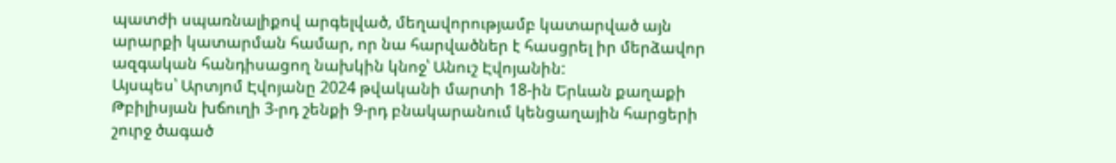պատժի սպառնալիքով արգելված, մեղավորությամբ կատարված այն արարքի կատարման համար, որ նա հարվածներ է հասցրել իր մերձավոր ազգական հանդիսացող նախկին կնոջ՝ Անուշ Էվոյանին:
Այսպես՝ Արտյոմ Էվոյանը 2024 թվականի մարտի 18-ին Երևան քաղաքի Թբիլիսյան խճուղի 3-րդ շենքի 9-րդ բնակարանում կենցաղային հարցերի շուրջ ծագած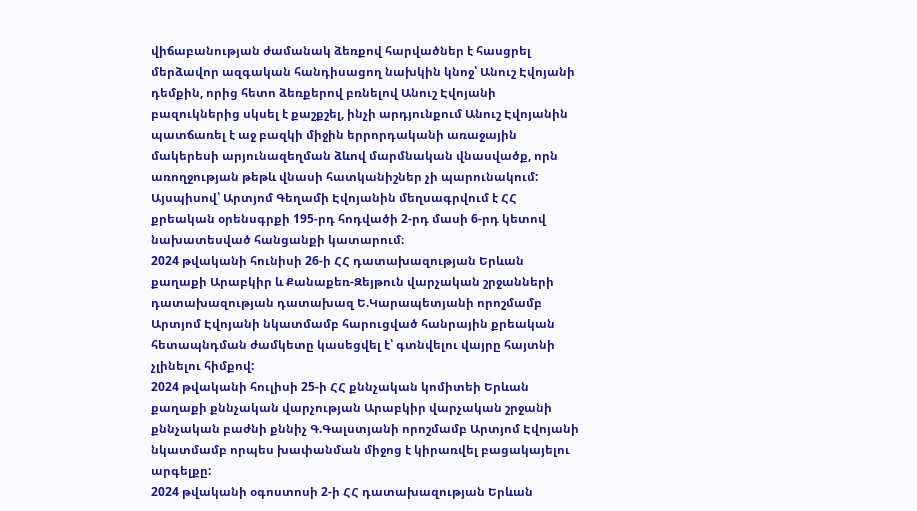վիճաբանության ժամանակ ձեռքով հարվածներ է հասցրել մերձավոր ազգական հանդիսացող նախկին կնոջ՝ Անուշ Էվոյանի դեմքին, որից հետո ձեռքերով բռնելով Անուշ Էվոյանի բազուկներից սկսել է քաշքշել, ինչի արդյունքում Անուշ Էվոյանին պատճառել է աջ բազկի միջին երրորդականի առաջային մակերեսի արյունազեղման ձևով մարմնական վնասվածք, որն առողջության թեթև վնասի հատկանիշներ չի պարունակում:
Այսպիսով՝ Արտյոմ Գեղամի Էվոյանին մեղսագրվում է ՀՀ քրեական օրենսգրքի 195-րդ հոդվածի 2-րդ մասի 6-րդ կետով նախատեսված հանցանքի կատարում։
2024 թվականի հունիսի 26-ի ՀՀ դատախազության Երևան քաղաքի Արաբկիր և Քանաքեռ-Զեյթուն վարչական շրջանների դատախազության դատախազ Ե.Կարապետյանի որոշմամբ Արտյոմ Էվոյանի նկատմամբ հարուցված հանրային քրեական հետապնդման ժամկետը կասեցվել է՝ գտնվելու վայրը հայտնի չլինելու հիմքով:
2024 թվականի հուլիսի 25-ի ՀՀ քննչական կոմիտեի Երևան քաղաքի քննչական վարչության Արաբկիր վարչական շրջանի քննչական բաժնի քննիչ Գ.Գալստյանի որոշմամբ Արտյոմ Էվոյանի նկատմամբ որպես խափանման միջոց է կիրառվել բացակայելու արգելքը:
2024 թվականի օգոստոսի 2-ի ՀՀ դատախազության Երևան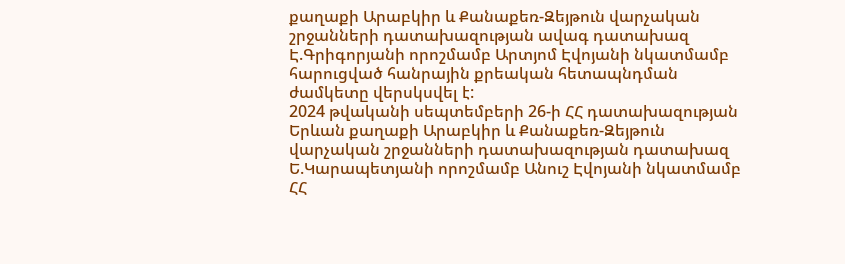քաղաքի Արաբկիր և Քանաքեռ-Զեյթուն վարչական շրջանների դատախազության ավագ դատախազ Է.Գրիգորյանի որոշմամբ Արտյոմ Էվոյանի նկատմամբ հարուցված հանրային քրեական հետապնդման ժամկետը վերսկսվել է:
2024 թվականի սեպտեմբերի 26-ի ՀՀ դատախազության Երևան քաղաքի Արաբկիր և Քանաքեռ-Զեյթուն վարչական շրջանների դատախազության դատախազ Ե.Կարապետյանի որոշմամբ Անուշ Էվոյանի նկատմամբ ՀՀ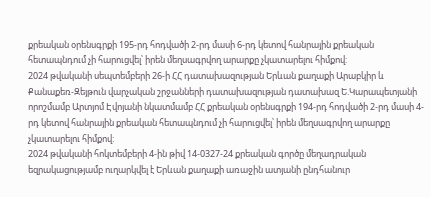քրեական օրենսգրքի 195-րդ հոդվածի 2-րդ մասի 6-րդ կետով հանրային քրեական հետապնդում չի հարուցվել՝ իրեն մեղսագրվող արարքը չկատարելու հիմքով:
2024 թվականի սեպտեմբերի 26-ի ՀՀ դատախազության Երևան քաղաքի Արաբկիր և Քանաքեռ-Զեյթուն վարչական շրջանների դատախազության դատախազ Ե.Կարապետյանի որոշմամբ Արտյոմ Էվոյանի նկատմամբ ՀՀ քրեական օրենսգրքի 194-րդ հոդվածի 2-րդ մասի 4-րդ կետով հանրային քրեական հետապնդում չի հարուցվել՝ իրեն մեղսագրվող արարքը չկատարելու հիմքով:
2024 թվականի հոկտեմբերի 4-ին թիվ 14-0327-24 քրեական գործը մեղադրական եզրակացությամբ ուղարկվել է Երևան քաղաքի առաջին ատյանի ընդհանուր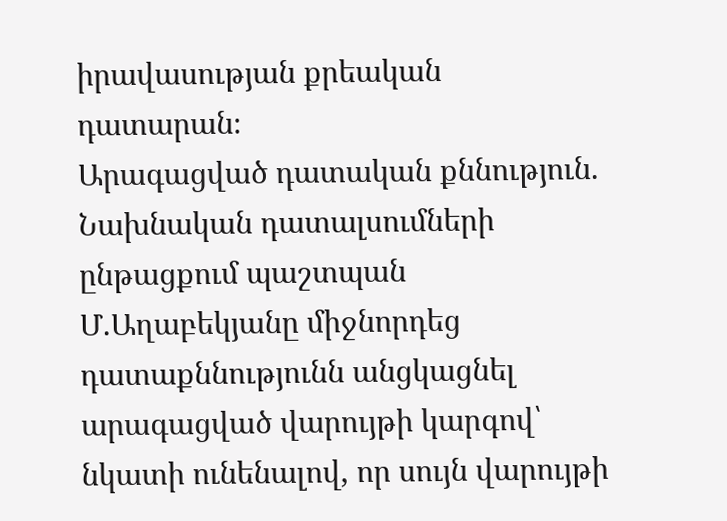իրավասության քրեական դատարան։
Արագացված դատական քննություն.
Նախնական դատալսումների ընթացքում պաշտպան Մ.Աղաբեկյանը միջնորդեց դատաքննությունն անցկացնել արագացված վարույթի կարգով՝ նկատի ունենալով, որ սույն վարույթի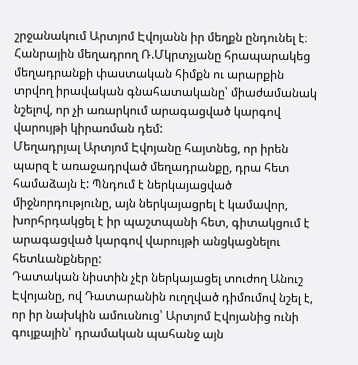շրջանակում Արտյոմ Էվոյանն իր մեղքն ընդունել է։
Հանրային մեղադրող Ռ.Մկրտչյանը հրապարակեց մեղադրանքի փաստական հիմքն ու արարքին տրվող իրավական գնահատականը՝ միաժամանակ նշելով, որ չի առարկում արագացված կարգով վարույթի կիրառման դեմ:
Մեղադրյալ Արտյոմ Էվոյանը հայտնեց, որ իրեն պարզ է առաջադրված մեղադրանքը, դրա հետ համաձայն է: Պնդում է ներկայացված միջնորդությունը, այն ներկայացրել է կամավոր, խորհրդակցել է իր պաշտպանի հետ, գիտակցում է արագացված կարգով վարույթի անցկացնելու հետևանքները:
Դատական նիստին չէր ներկայացել տուժող Անուշ Էվոյանը, ով Դատարանին ուղղված դիմումով նշել է, որ իր նախկին ամուսնուց՝ Արտյոմ Էվոյանից ունի գույքային՝ դրամական պահանջ այն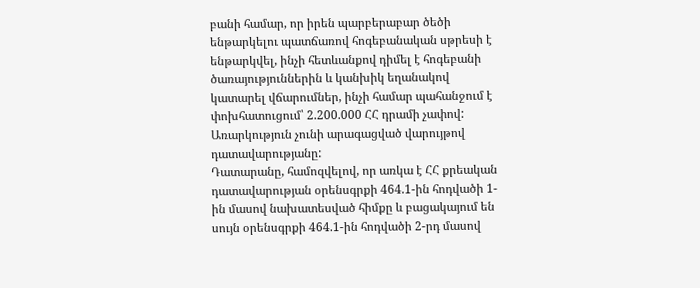բանի համար, որ իրեն պարբերաբար ծեծի ենթարկելու պատճառով հոգեբանական սթրեսի է ենթարկվել, ինչի հետևանքով դիմել է հոգեբանի ծառայություններին և կանխիկ եղանակով կատարել վճարումներ, ինչի համար պահանջում է փոխհատուցում՝ 2.200.000 ՀՀ դրամի չափով: Առարկություն չունի արագացված վարույթով դատավարությանը:
Դատարանը, համոզվելով, որ առկա է ՀՀ քրեական դատավարության օրենսգրքի 464.1-ին հոդվածի 1-ին մասով նախատեսված հիմքը և բացակայում են սույն օրենսգրքի 464.1-ին հոդվածի 2-րդ մասով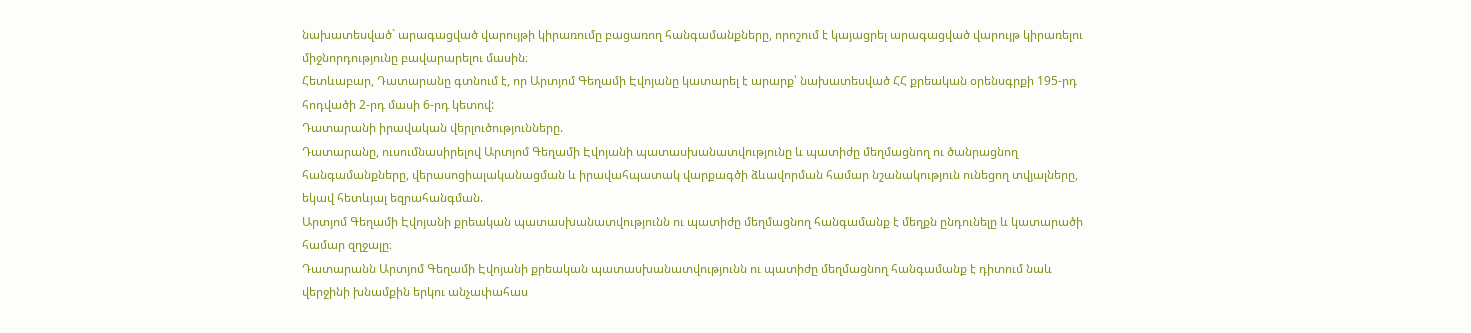նախատեսված` արագացված վարույթի կիրառումը բացառող հանգամանքները, որոշում է կայացրել արագացված վարույթ կիրառելու միջնորդությունը բավարարելու մասին։
Հետևաբար, Դատարանը գտնում է, որ Արտյոմ Գեղամի Էվոյանը կատարել է արարք՝ նախատեսված ՀՀ քրեական օրենսգրքի 195-րդ հոդվածի 2-րդ մասի 6-րդ կետով:
Դատարանի իրավական վերլուծությունները.
Դատարանը, ուսումնասիրելով Արտյոմ Գեղամի Էվոյանի պատասխանատվությունը և պատիժը մեղմացնող ու ծանրացնող հանգամանքները, վերասոցիալականացման և իրավահպատակ վարքագծի ձևավորման համար նշանակություն ունեցող տվյալները, եկավ հետևյալ եզրահանգման.
Արտյոմ Գեղամի Էվոյանի քրեական պատասխանատվությունն ու պատիժը մեղմացնող հանգամանք է մեղքն ընդունելը և կատարածի համար զղջալը։
Դատարանն Արտյոմ Գեղամի Էվոյանի քրեական պատասխանատվությունն ու պատիժը մեղմացնող հանգամանք է դիտում նաև վերջինի խնամքին երկու անչափահաս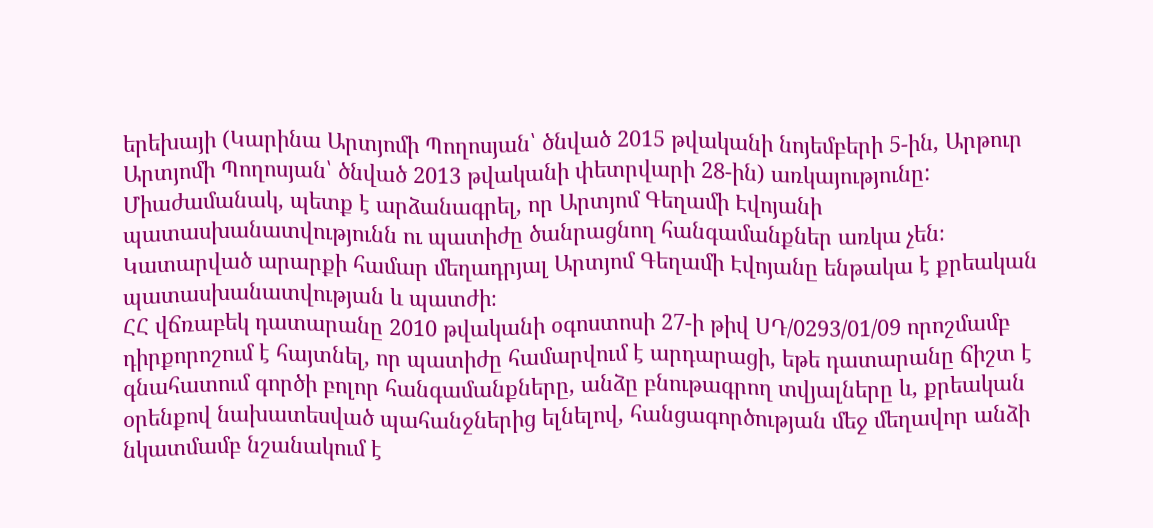երեխայի (Կարինա Արտյոմի Պողոսյան՝ ծնված 2015 թվականի նոյեմբերի 5-ին, Արթուր Արտյոմի Պողոսյան՝ ծնված 2013 թվականի փետրվարի 28-ին) առկայությունը:
Միաժամանակ, պետք է արձանագրել, որ Արտյոմ Գեղամի Էվոյանի պատասխանատվությունն ու պատիժը ծանրացնող հանգամանքներ առկա չեն։
Կատարված արարքի համար մեղադրյալ Արտյոմ Գեղամի Էվոյանը ենթակա է քրեական պատասխանատվության և պատժի։
ՀՀ վճռաբեկ դատարանը 2010 թվականի օգոստոսի 27-ի թիվ ՍԴ/0293/01/09 որոշմամբ դիրքորոշում է հայտնել, որ պատիժը համարվում է արդարացի, եթե դատարանը ճիշտ է գնահատում գործի բոլոր հանգամանքները, անձը բնութագրող տվյալները և, քրեական օրենքով նախատեսված պահանջներից ելնելով, հանցագործության մեջ մեղավոր անձի նկատմամբ նշանակում է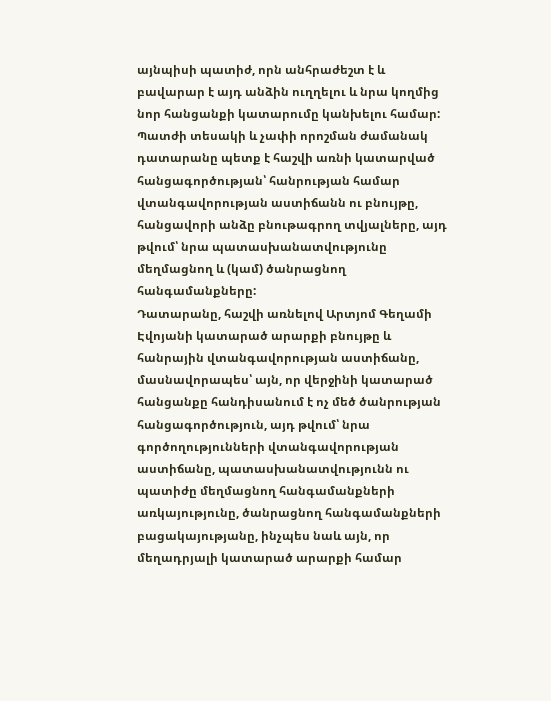այնպիսի պատիժ, որն անհրաժեշտ է և բավարար է այդ անձին ուղղելու և նրա կողմից նոր հանցանքի կատարումը կանխելու համար: Պատժի տեսակի և չափի որոշման ժամանակ դատարանը պետք է հաշվի առնի կատարված հանցագործության՝ հանրության համար վտանգավորության աստիճանն ու բնույթը, հանցավորի անձը բնութագրող տվյալները, այդ թվում՝ նրա պատասխանատվությունը մեղմացնող և (կամ) ծանրացնող հանգամանքները:
Դատարանը, հաշվի առնելով Արտյոմ Գեղամի Էվոյանի կատարած արարքի բնույթը և հանրային վտանգավորության աստիճանը, մասնավորապես՝ այն, որ վերջինի կատարած հանցանքը հանդիսանում է ոչ մեծ ծանրության հանցագործություն, այդ թվում՝ նրա գործողությունների վտանգավորության աստիճանը, պատասխանատվությունն ու պատիժը մեղմացնող հանգամանքների առկայությունը, ծանրացնող հանգամանքների բացակայությանը, ինչպես նաև այն, որ մեղադրյալի կատարած արարքի համար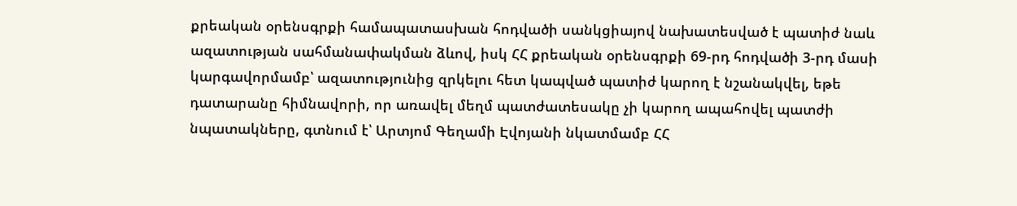քրեական օրենսգրքի համապատասխան հոդվածի սանկցիայով նախատեսված է պատիժ նաև ազատության սահմանափակման ձևով, իսկ ՀՀ քրեական օրենսգրքի 69-րդ հոդվածի 3-րդ մասի կարգավորմամբ՝ ազատությունից զրկելու հետ կապված պատիժ կարող է նշանակվել, եթե դատարանը հիմնավորի, որ առավել մեղմ պատժատեսակը չի կարող ապահովել պատժի նպատակները, գտնում է՝ Արտյոմ Գեղամի Էվոյանի նկատմամբ ՀՀ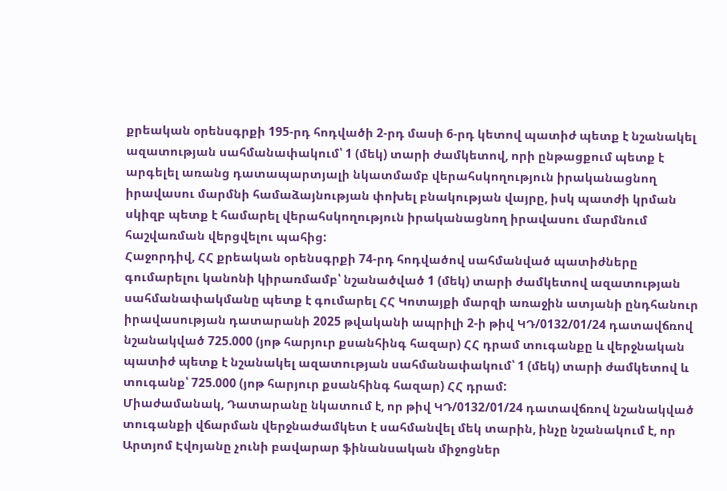քրեական օրենսգրքի 195-րդ հոդվածի 2-րդ մասի 6-րդ կետով պատիժ պետք է նշանակել ազատության սահմանափակում՝ 1 (մեկ) տարի ժամկետով, որի ընթացքում պետք է արգելել առանց դատապարտյալի նկատմամբ վերահսկողություն իրականացնող իրավասու մարմնի համաձայնության փոխել բնակության վայրը, իսկ պատժի կրման սկիզբ պետք է համարել վերահսկողություն իրականացնող իրավասու մարմնում հաշվառման վերցվելու պահից:
Հաջորդիվ, ՀՀ քրեական օրենսգրքի 74-րդ հոդվածով սահմանված պատիժները գումարելու կանոնի կիրառմամբ՝ նշանածված 1 (մեկ) տարի ժամկետով ազատության սահմանափակմանը պետք է գումարել ՀՀ Կոտայքի մարզի առաջին ատյանի ընդհանուր իրավասության դատարանի 2025 թվականի ապրիլի 2-ի թիվ ԿԴ/0132/01/24 դատավճռով նշանակված 725.000 (յոթ հարյուր քսանհինգ հազար) ՀՀ դրամ տուգանքը և վերջնական պատիժ պետք է նշանակել ազատության սահմանափակում՝ 1 (մեկ) տարի ժամկետով և տուգանք՝ 725.000 (յոթ հարյուր քսանհինգ հազար) ՀՀ դրամ:
Միաժամանակ, Դատարանը նկատում է, որ թիվ ԿԴ/0132/01/24 դատավճռով նշանակված տուգանքի վճարման վերջնաժամկետ է սահմանվել մեկ տարին, ինչը նշանակում է, որ Արտյոմ Էվոյանը չունի բավարար ֆինանսական միջոցներ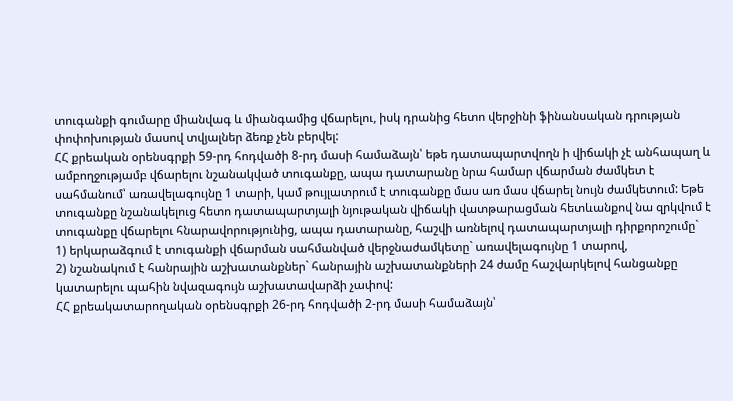տուգանքի գումարը միանվագ և միանգամից վճարելու, իսկ դրանից հետո վերջինի ֆինանսական դրության փոփոխության մասով տվյալներ ձեռք չեն բերվել:
ՀՀ քրեական օրենսգրքի 59-րդ հոդվածի 8-րդ մասի համաձայն՝ եթե դատապարտվողն ի վիճակի չէ անհապաղ և ամբողջությամբ վճարելու նշանակված տուգանքը, ապա դատարանը նրա համար վճարման ժամկետ է սահմանում՝ առավելագույնը 1 տարի, կամ թույլատրում է տուգանքը մաս առ մաս վճարել նույն ժամկետում: Եթե տուգանքը նշանակելուց հետո դատապարտյալի նյութական վիճակի վատթարացման հետևանքով նա զրկվում է տուգանքը վճարելու հնարավորությունից, ապա դատարանը, հաշվի առնելով դատապարտյալի դիրքորոշումը`
1) երկարաձգում է տուգանքի վճարման սահմանված վերջնաժամկետը` առավելագույնը 1 տարով,
2) նշանակում է հանրային աշխատանքներ` հանրային աշխատանքների 24 ժամը հաշվարկելով հանցանքը կատարելու պահին նվազագույն աշխատավարձի չափով:
ՀՀ քրեակատարողական օրենսգրքի 26-րդ հոդվածի 2-րդ մասի համաձայն՝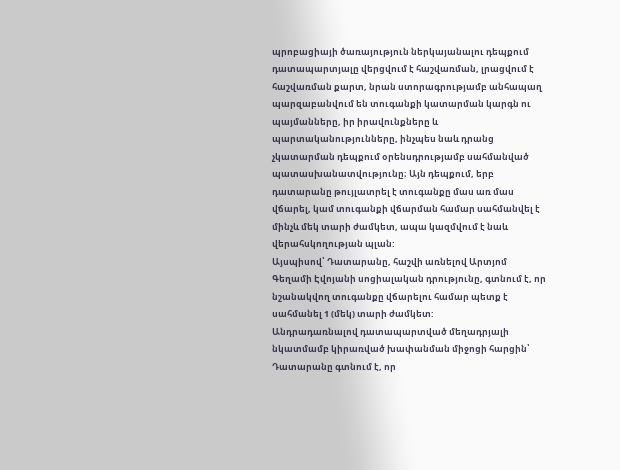պրոբացիայի ծառայություն ներկայանալու դեպքում դատապարտյալը վերցվում է հաշվառման, լրացվում է հաշվառման քարտ, նրան ստորագրությամբ անհապաղ պարզաբանվում են տուգանքի կատարման կարգն ու պայմանները, իր իրավունքները և պարտականությունները, ինչպես նաև դրանց չկատարման դեպքում օրենսդրությամբ սահմանված պատասխանատվությունը։ Այն դեպքում, երբ դատարանը թույլատրել է տուգանքը մաս առ մաս վճարել, կամ տուգանքի վճարման համար սահմանվել է մինչև մեկ տարի ժամկետ, ապա կազմվում է նաև վերահսկողության պլան:
Այսպիսով՝ Դատարանը, հաշվի առնելով Արտյոմ Գեղամի Էվոյանի սոցիալական դրությունը, գտնում է, որ նշանակվող տուգանքը վճարելու համար պետք է սահմանել 1 (մեկ) տարի ժամկետ:
Անդրադառնալով դատապարտված մեղադրյալի նկատմամբ կիրառված խափանման միջոցի հարցին՝ Դատարանը գտնում է, որ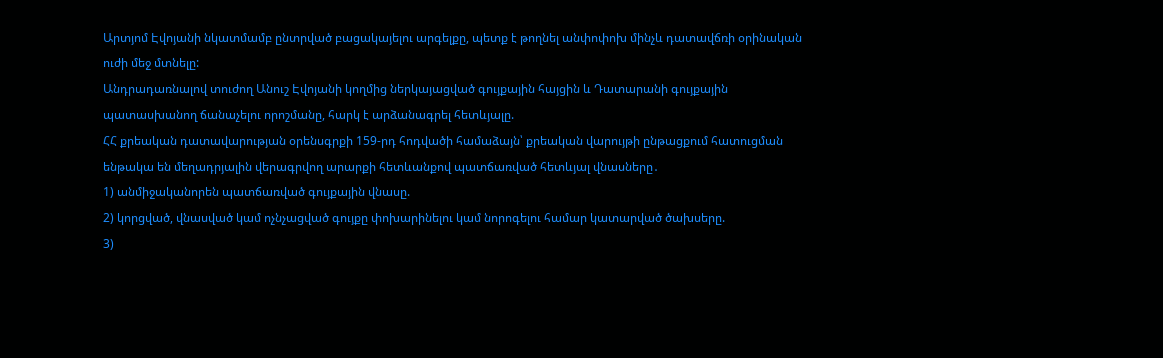Արտյոմ Էվոյանի նկատմամբ ընտրված բացակայելու արգելքը, պետք է թողնել անփոփոխ մինչև դատավճռի օրինական ուժի մեջ մտնելը:
Անդրադառնալով տուժող Անուշ Էվոյանի կողմից ներկայացված գույքային հայցին և Դատարանի գույքային պատասխանող ճանաչելու որոշմանը, հարկ է արձանագրել հետևյալը.
ՀՀ քրեական դատավարության օրենսգրքի 159-րդ հոդվածի համաձայն՝ քրեական վարույթի ընթացքում հատուցման ենթակա են մեղադրյալին վերագրվող արարքի հետևանքով պատճառված հետևյալ վնասները․
1) անմիջականորեն պատճառված գույքային վնասը.
2) կորցված, վնասված կամ ոչնչացված գույքը փոխարինելու կամ նորոգելու համար կատարված ծախսերը.
3)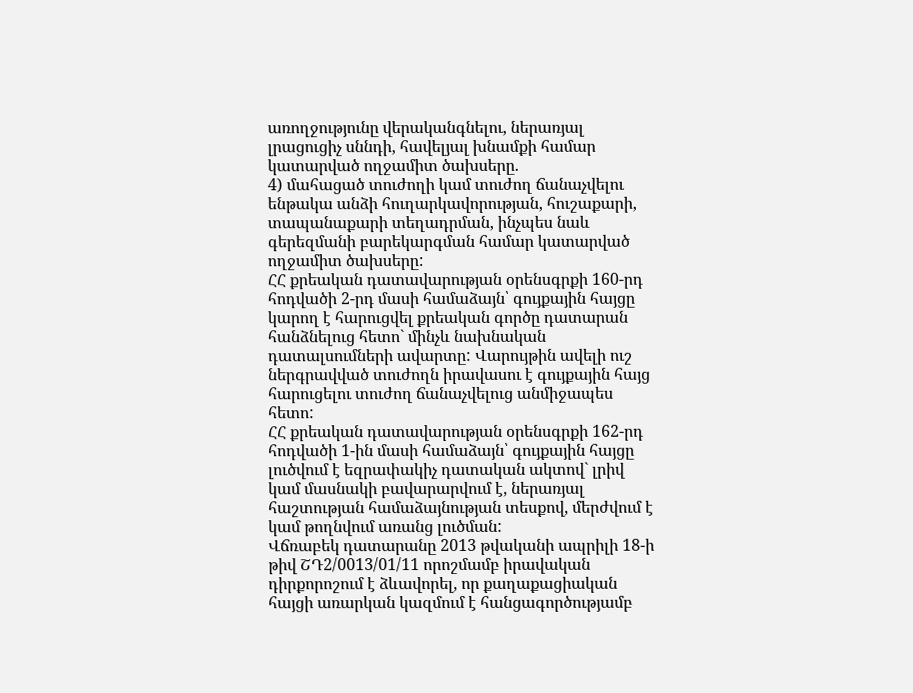առողջությունը վերականգնելու, ներառյալ լրացուցիչ սննդի, հավելյալ խնամքի համար կատարված ողջամիտ ծախսերը.
4) մահացած տուժողի կամ տուժող ճանաչվելու ենթակա անձի հուղարկավորության, հուշաքարի, տապանաքարի տեղադրման, ինչպես նաև գերեզմանի բարեկարգման համար կատարված ողջամիտ ծախսերը:
ՀՀ քրեական դատավարության օրենսգրքի 160-րդ հոդվածի 2-րդ մասի համաձայն՝ գույքային հայցը կարող է հարուցվել քրեական գործը դատարան հանձնելուց հետո` մինչև նախնական դատալսումների ավարտը: Վարույթին ավելի ուշ ներգրավված տուժողն իրավասու է գույքային հայց հարուցելու տուժող ճանաչվելուց անմիջապես հետո:
ՀՀ քրեական դատավարության օրենսգրքի 162-րդ հոդվածի 1-ին մասի համաձայն՝ գույքային հայցը լուծվում է եզրափակիչ դատական ակտով` լրիվ կամ մասնակի բավարարվում է, ներառյալ հաշտության համաձայնության տեսքով, մերժվում է կամ թողնվում առանց լուծման:
Վճռաբեկ դատարանը 2013 թվականի ապրիլի 18-ի թիվ ՇԴ2/0013/01/11 որոշմամբ իրավական դիրքորոշում է ձևավորել, որ քաղաքացիական հայցի առարկան կազմում է հանցագործությամբ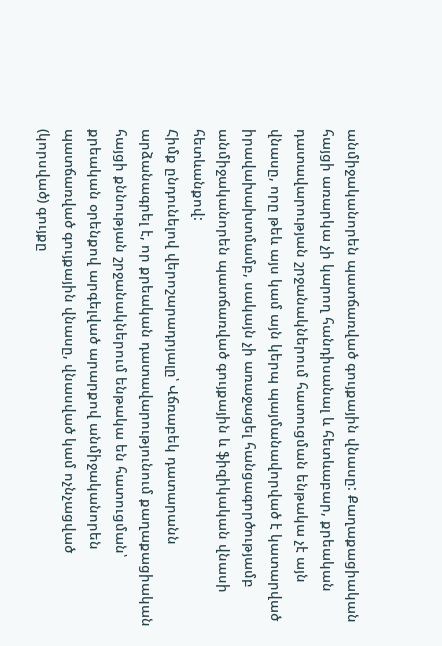անմիջականորեն պատճառված գույքային վնասը: Քաղաքացիական հայցի առարկա չի կարող հանդիսանալ և հետևաբար, քրեական դատավարության շրջանակներում հատուցման ենթակա չէ այն վնասը, որը թեև այս կամ այն կերպ պայմանավորված է կատարված իրավախախտմամբ, սակայն չի առաջացել հանցագործությամբ անմիջականորեն պատճառված գույքային և ֆիզիկական վնասի հետևանքով:
Հիմք ընդունելով վերոշարադրյալը՝ Վճռաբեկ դատարանն արձանագրել է, որ քրեական դատավարությունում քաղաքացիական հայցի քննության շրջանակներում ենթակա են հատուցման՝ քրեական օրենքով արգելված արարքով անմիջականորեն պատճառված գույքային վնասը, վնասված կամ ոչնչացված (կորսված) գույքը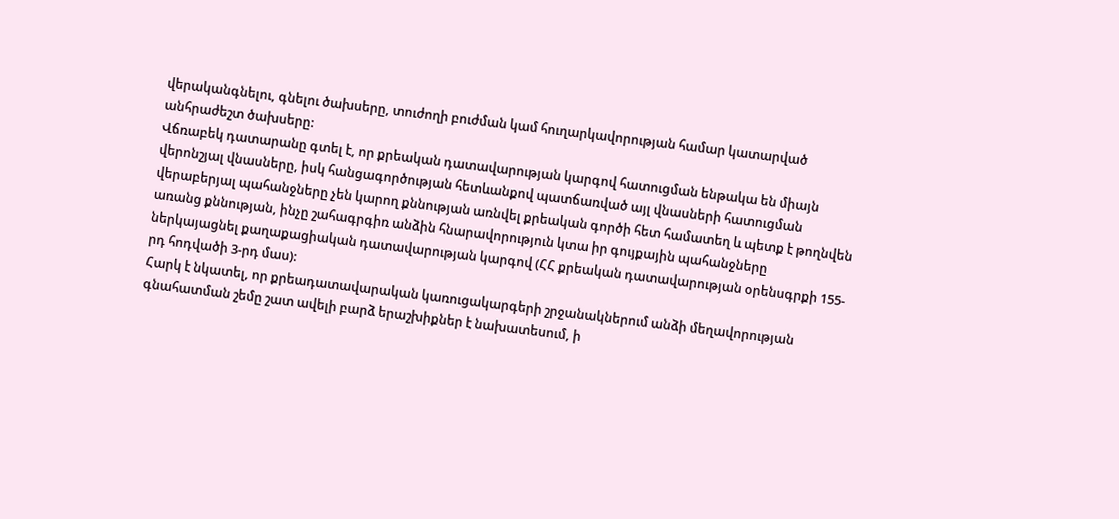վերականգնելու, գնելու ծախսերը, տուժողի բուժման կամ հուղարկավորության համար կատարված անհրաժեշտ ծախսերը:
Վճռաբեկ դատարանը գտել է, որ քրեական դատավարության կարգով հատուցման ենթակա են միայն վերոնշյալ վնասները, իսկ հանցագործության հետևանքով պատճառված այլ վնասների հատուցման վերաբերյալ պահանջները չեն կարող քննության առնվել քրեական գործի հետ համատեղ և պետք է թողնվեն առանց քննության, ինչը շահագրգիռ անձին հնարավորություն կտա իր գույքային պահանջները ներկայացնել քաղաքացիական դատավարության կարգով (ՀՀ քրեական դատավարության օրենսգրքի 155-րդ հոդվածի 3-րդ մաս):
Հարկ է նկատել, որ քրեադատավարական կառուցակարգերի շրջանակներում անձի մեղավորության գնահատման շեմը շատ ավելի բարձ երաշխիքներ է նախատեսում, ի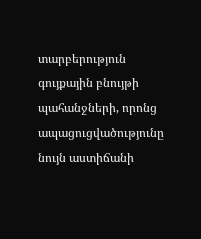տարբերություն գույքային բնույթի պահանջների, որոնց ապացուցվածությունը նույն աստիճանի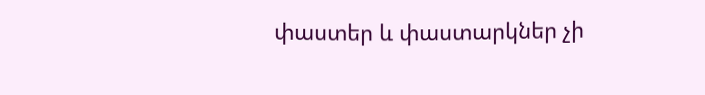փաստեր և փաստարկներ չի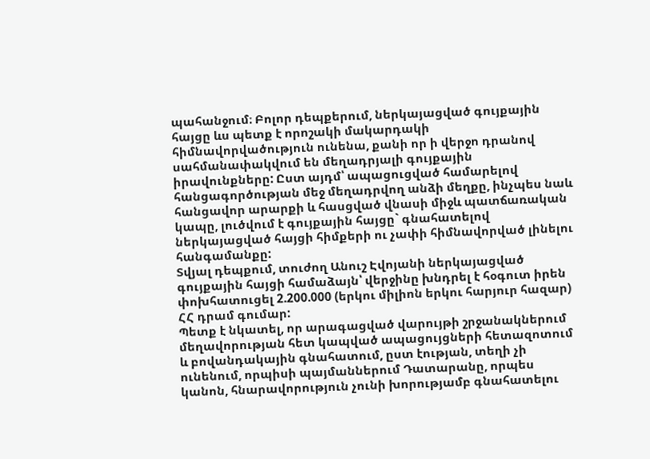պահանջում։ Բոլոր դեպքերում, ներկայացված գույքային հայցը ևս պետք է որոշակի մակարդակի հիմնավորվածություն ունենա, քանի որ ի վերջո դրանով սահմանափակվում են մեղադրյալի գույքային իրավունքները: Ըստ այդմ՝ ապացուցված համարելով հանցագործության մեջ մեղադրվող անձի մեղքը, ինչպես նաև հանցավոր արարքի և հասցված վնասի միջև պատճառական կապը, լուծվում է գույքային հայցը` գնահատելով ներկայացված հայցի հիմքերի ու չափի հիմնավորված լինելու հանգամանքը:
Տվյալ դեպքում, տուժող Անուշ Էվոյանի ներկայացված գույքային հայցի համաձայն՝ վերջինը խնդրել է հօգուտ իրեն փոխհատուցել 2.200.000 (երկու միլիոն երկու հարյուր հազար) ՀՀ դրամ գումար:
Պետք է նկատել, որ արագացված վարույթի շրջանակներում մեղավորության հետ կապված ապացույցների հետազոտում և բովանդակային գնահատում, ըստ էության, տեղի չի ունենում, որպիսի պայմաններում Դատարանը, որպես կանոն, հնարավորություն չունի խորությամբ գնահատելու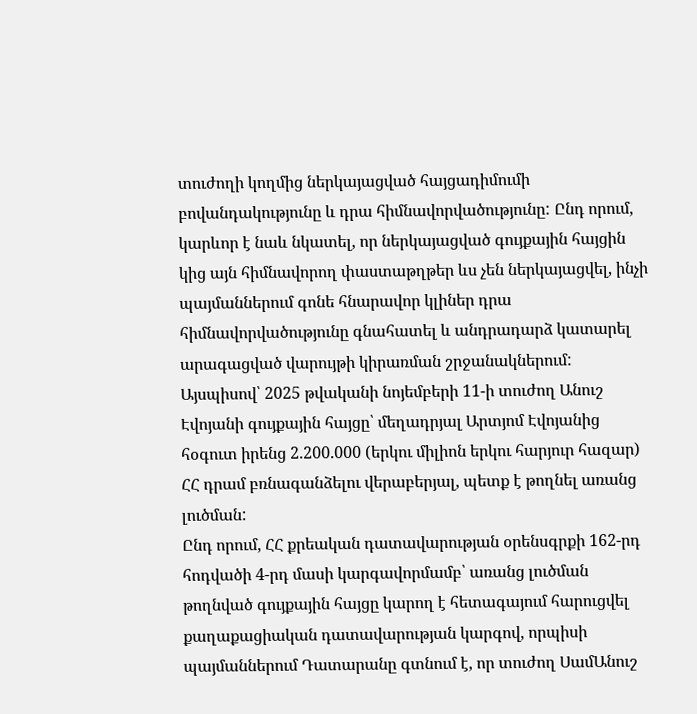տուժողի կողմից ներկայացված հայցադիմումի բովանդակությունը և դրա հիմնավորվածությունը: Ընդ որում, կարևոր է նաև նկատել, որ ներկայացված գույքային հայցին կից այն հիմնավորող փաստաթղթեր ևս չեն ներկայացվել, ինչի պայմաններում գոնե հնարավոր կլիներ դրա հիմնավորվածությունը գնահատել և անդրադարձ կատարել արագացված վարույթի կիրառման շրջանակներում:
Այսպիսով՝ 2025 թվականի նոյեմբերի 11-ի տուժող Անուշ Էվոյանի գույքային հայցը՝ մեղադրյալ Արտյոմ Էվոյանից հօգուտ իրենց 2.200.000 (երկու միլիոն երկու հարյուր հազար) ՀՀ դրամ բռնագանձելու վերաբերյալ, պետք է թողնել առանց լուծման:
Ընդ որում, ՀՀ քրեական դատավարության օրենսգրքի 162-րդ հոդվածի 4-րդ մասի կարգավորմամբ՝ առանց լուծման թողնված գույքային հայցը կարող է հետագայում հարուցվել քաղաքացիական դատավարության կարգով, որպիսի պայմաններում Դատարանը գտնում է, որ տուժող ՍամԱնուշ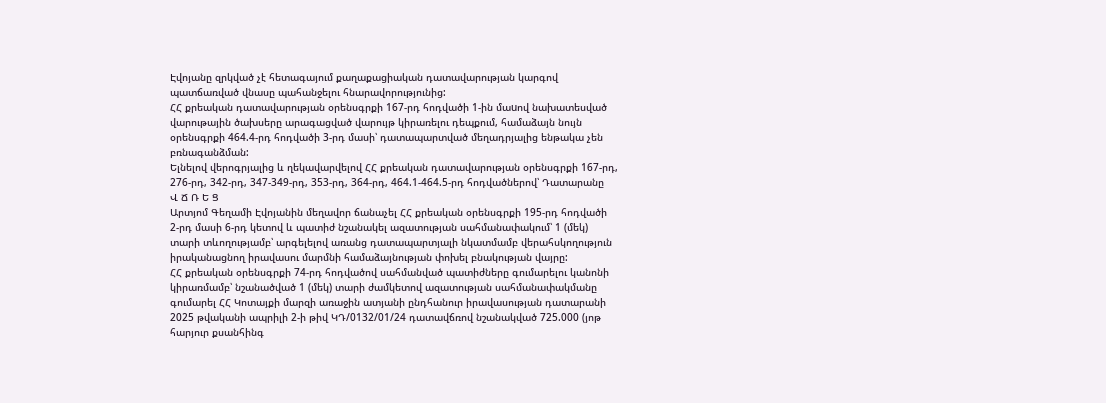Էվոյանը զրկված չէ հետագայում քաղաքացիական դատավարության կարգով պատճառված վնասը պահանջելու հնարավորությունից:
ՀՀ քրեական դատավարության օրենսգրքի 167-րդ հոդվածի 1-ին մաuով նախատեսված վարութային ծախսերը արագացված վարույթ կիրառելու դեպքում, համաձայն նույն օրենսգրքի 464.4-րդ հոդվածի 3-րդ մասի՝ դատապարտված մեղադրյալից ենթակա չեն բռնագանձման:
Ելնելով վերոգրյալից և ղեկավարվելով ՀՀ քրեական դատավարության օրենսգրքի 167-րդ, 276-րդ, 342-րդ, 347-349-րդ, 353-րդ, 364-րդ, 464.1-464.5-րդ հոդվածներով՝ Դատարանը
Վ Ճ Ռ Ե Ց
Արտյոմ Գեղամի Էվոյանին մեղավոր ճանաչել ՀՀ քրեական օրենսգրքի 195-րդ հոդվածի 2-րդ մասի 6-րդ կետով և պատիժ նշանակել ազատության սահմանափակում՝ 1 (մեկ) տարի տևողությամբ՝ արգելելով առանց դատապարտյալի նկատմամբ վերահսկողություն իրականացնող իրավասու մարմնի համաձայնության փոխել բնակության վայրը:
ՀՀ քրեական օրենսգրքի 74-րդ հոդվածով սահմանված պատիժները գումարելու կանոնի կիրառմամբ՝ նշանածված 1 (մեկ) տարի ժամկետով ազատության սահմանափակմանը գումարել ՀՀ Կոտայքի մարզի առաջին ատյանի ընդհանուր իրավասության դատարանի 2025 թվականի ապրիլի 2-ի թիվ ԿԴ/0132/01/24 դատավճռով նշանակված 725.000 (յոթ հարյուր քսանհինգ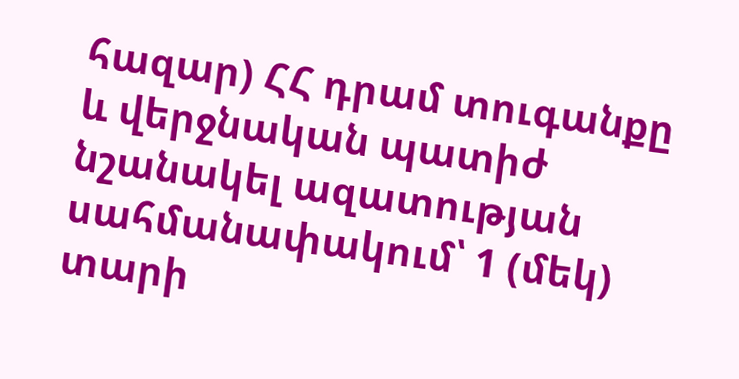հազար) ՀՀ դրամ տուգանքը և վերջնական պատիժ նշանակել ազատության սահմանափակում՝ 1 (մեկ) տարի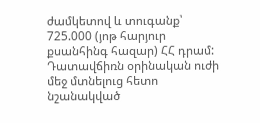ժամկետով և տուգանք՝ 725.000 (յոթ հարյուր քսանհինգ հազար) ՀՀ դրամ:
Դատավճիռն օրինական ուժի մեջ մտնելուց հետո նշանակված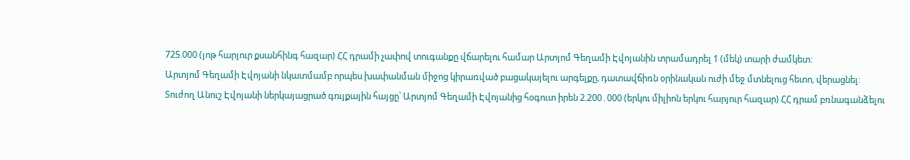725.000 (յոթ հարյուր քսանհինգ հազար) ՀՀ դրամի չափով տուգանքը վճարելու համար Արտյոմ Գեղամի Էվոյանին տրամադրել 1 (մեկ) տարի ժամկետ:
Արտյոմ Գեղամի Էվոյանի նկատմամբ որպես խափանման միջոց կիրառված բացակայելու արգելքը, դատավճիռն օրինական ուժի մեջ մտնելուց հետո, վերացնել:
Տուժող Անուշ Էվոյանի ներկայացրած գույքային հայցը՝ Արտյոմ Գեղամի Էվոյանից հօգուտ իրեն 2.200․000 (երկու միլիոն երկու հարյուր հազար) ՀՀ դրամ բռնագանձելու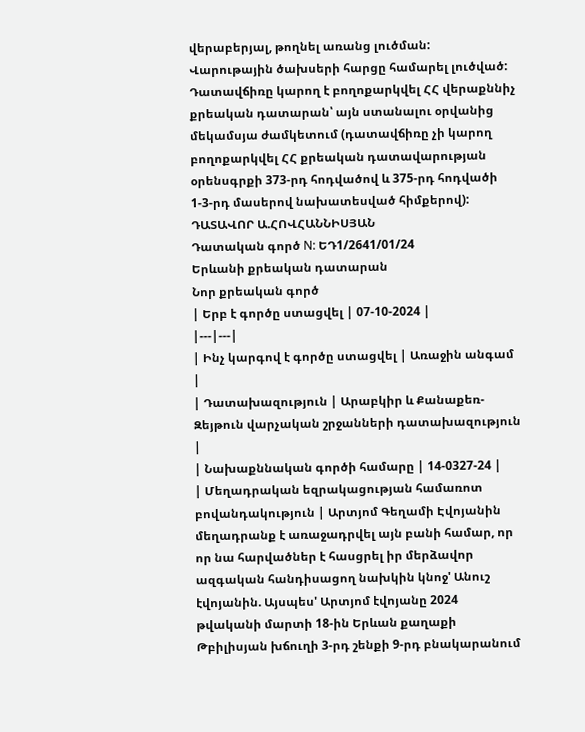վերաբերյալ, թողնել առանց լուծման:
Վարութային ծախսերի հարցը համարել լուծված:
Դատավճիռը կարող է բողոքարկվել ՀՀ վերաքննիչ քրեական դատարան՝ այն ստանալու օրվանից մեկամսյա ժամկետում (դատավճիռը չի կարող բողոքարկվել ՀՀ քրեական դատավարության օրենսգրքի 373-րդ հոդվածով և 375-րդ հոդվածի 1-3-րդ մասերով նախատեսված հիմքերով):
ԴԱՏԱՎՈՐ Ա.ՀՈՎՀԱՆՆԻՍՅԱՆ
Դատական գործ N: ԵԴ1/2641/01/24
Երևանի քրեական դատարան
Նոր քրեական գործ
| Երբ է գործը ստացվել | 07-10-2024 |
|---|---|
| Ինչ կարգով է գործը ստացվել | Առաջին անգամ |
| Դատախազություն | Արաբկիր և Քանաքեռ-Զեյթուն վարչական շրջանների դատախազություն |
| Նախաքննական գործի համարը | 14-0327-24 |
| Մեղադրական եզրակացության համառոտ բովանդակություն | Արտյոմ Գեղամի Էվոյանին մեղադրանք է առաջադրվել այն բանի համար, որ որ նա հարվածներ է հասցրել իր մերձավոր ազգական հանդիսացող նախկին կնոջ' Անուշ էվոյանին. Այսպես' Արտյոմ էվոյանը 2024 թվականի մարտի 18-ին Երևան քաղաքի Թբիլիսյան խճուղի 3-րդ շենքի 9-րդ բնակարանում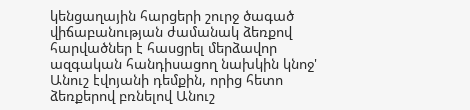կենցաղային հարցերի շուրջ ծագած վիճաբանության ժամանակ ձեռքով հարվածներ է հասցրել մերձավոր ազգական հանդիսացող նախկին կնոջ' Անուշ էվոյանի դեմքին, որից հետո ձեռքերով բռնելով Անուշ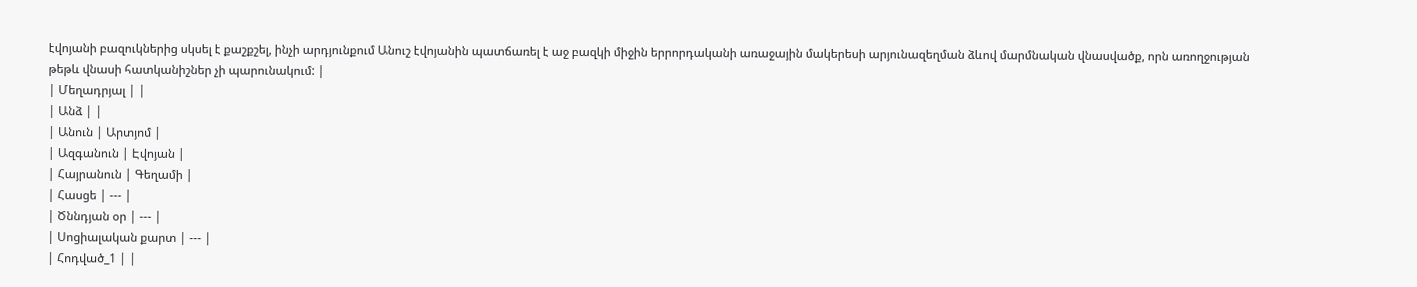էվոյանի բազուկներից սկսել է քաշքշել, ինչի արդյունքում Անուշ էվոյանին պատճառել է աջ բազկի միջին երրորդականի առաջային մակերեսի արյունազեղման ձևով մարմնական վնասվածք, որն առողջության թեթև վնասի հատկանիշներ չի պարունակում: |
| Մեղադրյալ | |
| Անձ | |
| Անուն | Արտյոմ |
| Ազգանուն | Էվոյան |
| Հայրանուն | Գեղամի |
| Հասցե | --- |
| Ծննդյան օր | --- |
| Սոցիալական քարտ | --- |
| Հոդված_1 | |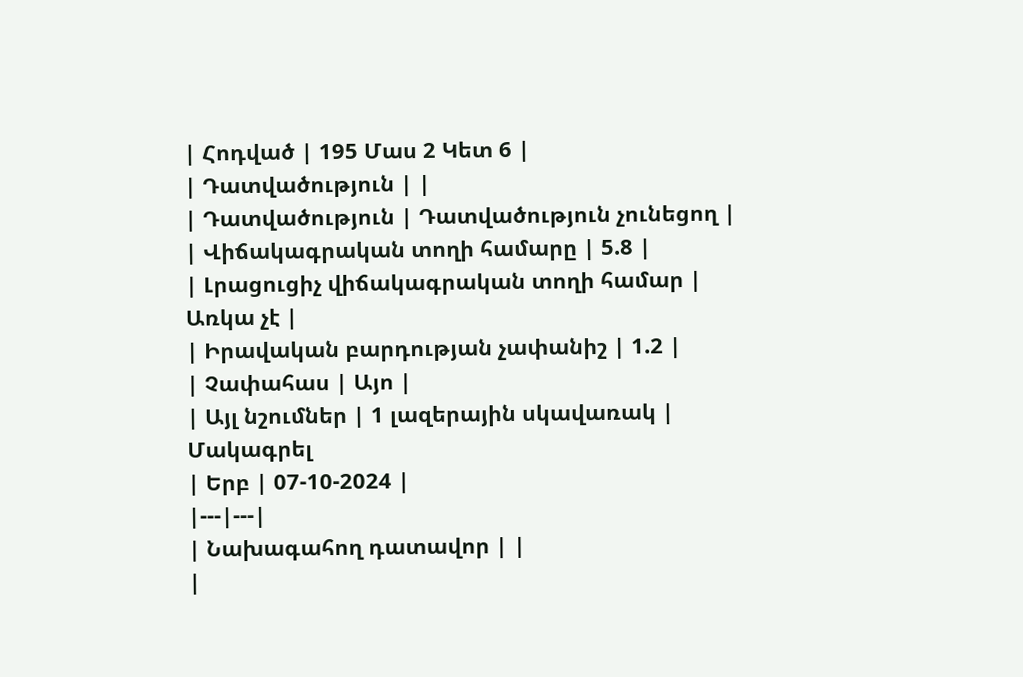| Հոդված | 195 Մաս 2 Կետ 6 |
| Դատվածություն | |
| Դատվածություն | Դատվածություն չունեցող |
| Վիճակագրական տողի համարը | 5.8 |
| Լրացուցիչ վիճակագրական տողի համար | Առկա չէ |
| Իրավական բարդության չափանիշ | 1.2 |
| Չափահաս | Այո |
| Այլ նշումներ | 1 լազերային սկավառակ |
Մակագրել
| Երբ | 07-10-2024 |
|---|---|
| Նախագահող դատավոր | |
|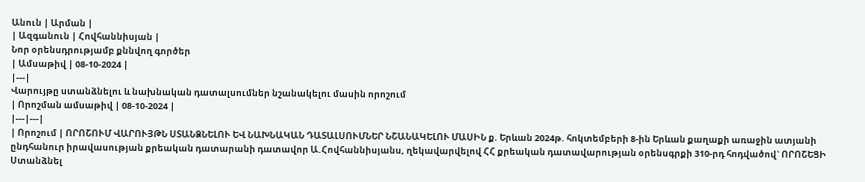Անուն | Արման |
| Ազգանուն | Հովհաննիսյան |
Նոր օրենսդրությամբ քննվող գործեր
| Ամսաթիվ | 08-10-2024 |
|---|
Վարույթը ստանձնելու և նախնական դատալսումներ նշանակելու մասին որոշում
| Որոշման ամսաթիվ | 08-10-2024 |
|---|---|
| Որոշում | ՈՐՈՇՈՒՄ ՎԱՐՈՒՅԹՆ ՍՏԱՆՁՆԵԼՈՒ ԵՎ ՆԱԽՆԱԿԱՆ ԴԱՏԱԼՍՈՒՄՆԵՐ ՆՇԱՆԱԿԵԼՈՒ ՄԱՍԻՆ ք. Երևան 2024թ. հոկտեմբերի 8-ին Երևան քաղաքի առաջին ատյանի ընդհանուր իրավասության քրեական դատարանի դատավոր Ա.Հովհաննիսյանս, ղեկավարվելով ՀՀ քրեական դատավարության օրենսգրքի 310-րդ հոդվածով` ՈՐՈՇԵՑԻ Ստանձնել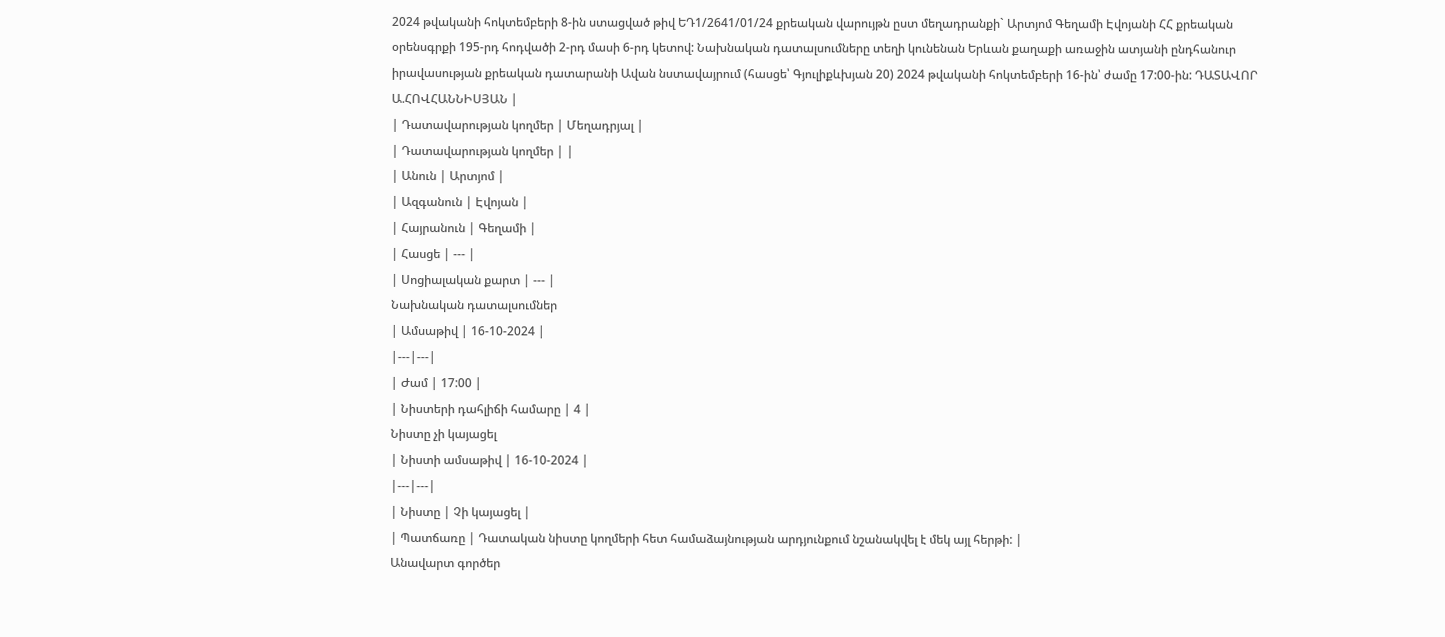2024 թվականի հոկտեմբերի 8-ին ստացված թիվ ԵԴ1/2641/01/24 քրեական վարույթն ըստ մեղադրանքի` Արտյոմ Գեղամի Էվոյանի ՀՀ քրեական օրենսգրքի 195-րդ հոդվածի 2-րդ մասի 6-րդ կետով: Նախնական դատալսումները տեղի կունենան Երևան քաղաքի առաջին ատյանի ընդհանուր իրավասության քրեական դատարանի Ավան նստավայրում (հասցե՝ Գյուլիքևխյան 20) 2024 թվականի հոկտեմբերի 16-ին՝ ժամը 17:00-ին: ԴԱՏԱՎՈՐ Ա.ՀՈՎՀԱՆՆԻՍՅԱՆ |
| Դատավարության կողմեր | Մեղադրյալ |
| Դատավարության կողմեր | |
| Անուն | Արտյոմ |
| Ազգանուն | Էվոյան |
| Հայրանուն | Գեղամի |
| Հասցե | --- |
| Սոցիալական քարտ | --- |
Նախնական դատալսումներ
| Ամսաթիվ | 16-10-2024 |
|---|---|
| Ժամ | 17:00 |
| Նիստերի դահլիճի համարը | 4 |
Նիստը չի կայացել
| Նիստի ամսաթիվ | 16-10-2024 |
|---|---|
| Նիստը | Չի կայացել |
| Պատճառը | Դատական նիստը կողմերի հետ համաձայնության արդյունքում նշանակվել է մեկ այլ հերթի: |
Անավարտ գործեր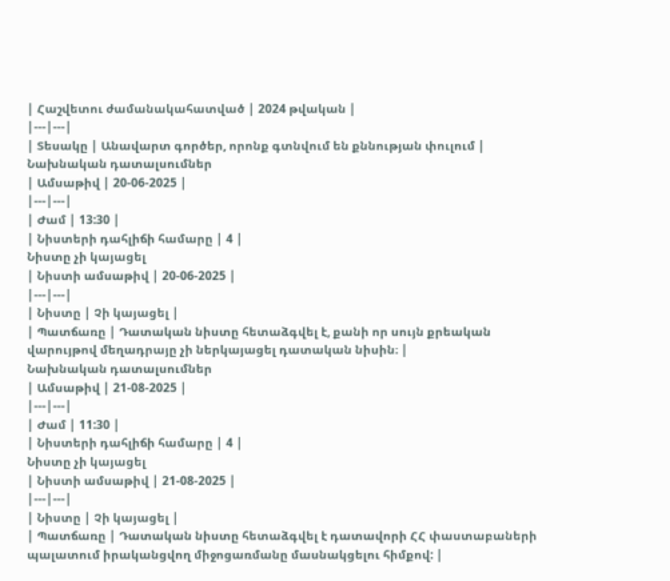| Հաշվետու ժամանակահատված | 2024 թվական |
|---|---|
| Տեսակը | Անավարտ գործեր, որոնք գտնվում են քննության փուլում |
Նախնական դատալսումներ
| Ամսաթիվ | 20-06-2025 |
|---|---|
| Ժամ | 13:30 |
| Նիստերի դահլիճի համարը | 4 |
Նիստը չի կայացել
| Նիստի ամսաթիվ | 20-06-2025 |
|---|---|
| Նիստը | Չի կայացել |
| Պատճառը | Դատական նիստը հետաձգվել է, քանի որ սույն քրեական վարույթով մեղադրայը չի ներկայացել դատական նիսին։ |
Նախնական դատալսումներ
| Ամսաթիվ | 21-08-2025 |
|---|---|
| Ժամ | 11:30 |
| Նիստերի դահլիճի համարը | 4 |
Նիստը չի կայացել
| Նիստի ամսաթիվ | 21-08-2025 |
|---|---|
| Նիստը | Չի կայացել |
| Պատճառը | Դատական նիստը հետաձգվել է դատավորի ՀՀ փաստաբաների պալատում իրականցվող միջոցառմանը մասնակցելու հիմքով: |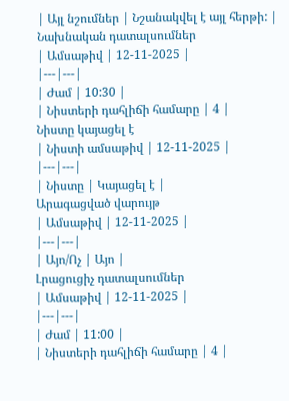| Այլ նշումներ | Նշանակվել է այլ հերթի: |
Նախնական դատալսումներ
| Ամսաթիվ | 12-11-2025 |
|---|---|
| Ժամ | 10:30 |
| Նիստերի դահլիճի համարը | 4 |
Նիստը կայացել է
| Նիստի ամսաթիվ | 12-11-2025 |
|---|---|
| Նիստը | Կայացել է |
Արագացված վարույթ
| Ամսաթիվ | 12-11-2025 |
|---|---|
| Այո/Ոչ | Այո |
Լրացուցիչ դատալսումներ
| Ամսաթիվ | 12-11-2025 |
|---|---|
| Ժամ | 11:00 |
| Նիստերի դահլիճի համարը | 4 |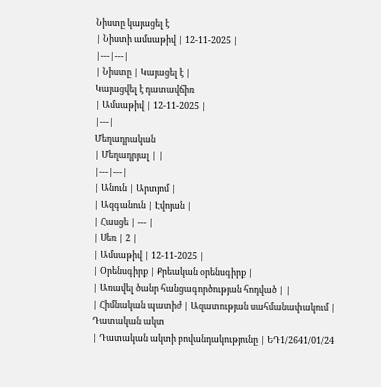Նիստը կայացել է
| Նիստի ամսաթիվ | 12-11-2025 |
|---|---|
| Նիստը | Կայացել է |
Կայացվել է դատավճիռ
| Ամսաթիվ | 12-11-2025 |
|---|
Մեղադրական
| Մեղադրյալ | |
|---|---|
| Անուն | Արտյոմ |
| Ազգանուն | Էվոյան |
| Հասցե | --- |
| Սեռ | 2 |
| Ամսաթիվ | 12-11-2025 |
| Օրենսգիրք | Քրեական օրենսգիրք |
| Առավել ծանր հանցագործության հոդված | |
| Հիմնական պատիժ | Ազատության սահմանափակում |
Դատական ակտ
| Դատական ակտի բովանդակությունը | ԵԴ1/2641/01/24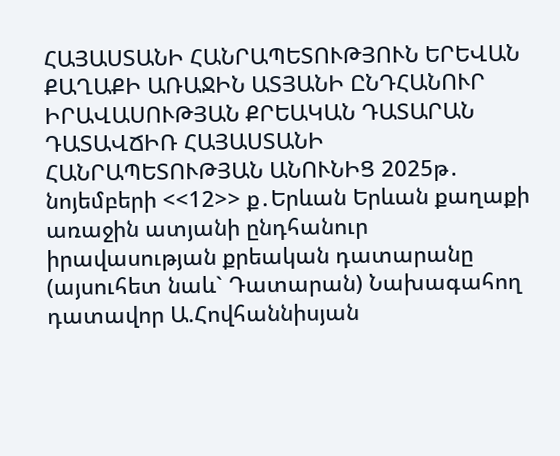ՀԱՅԱՍՏԱՆԻ ՀԱՆՐԱՊԵՏՈՒԹՅՈՒՆ ԵՐԵՎԱՆ ՔԱՂԱՔԻ ԱՌԱՋԻՆ ԱՏՅԱՆԻ ԸՆԴՀԱՆՈՒՐ ԻՐԱՎԱՍՈՒԹՅԱՆ ՔՐԵԱԿԱՆ ԴԱՏԱՐԱՆ ԴԱՏԱՎՃԻՌ ՀԱՅԱՍՏԱՆԻ ՀԱՆՐԱՊԵՏՈՒԹՅԱՆ ԱՆՈՒՆԻՑ 2025թ․ նոյեմբերի <<12>> ք․Երևան Երևան քաղաքի առաջին ատյանի ընդհանուր իրավասության քրեական դատարանը (այսուհետ նաև` Դատարան) Նախագահող դատավոր Ա.Հովհաննիսյան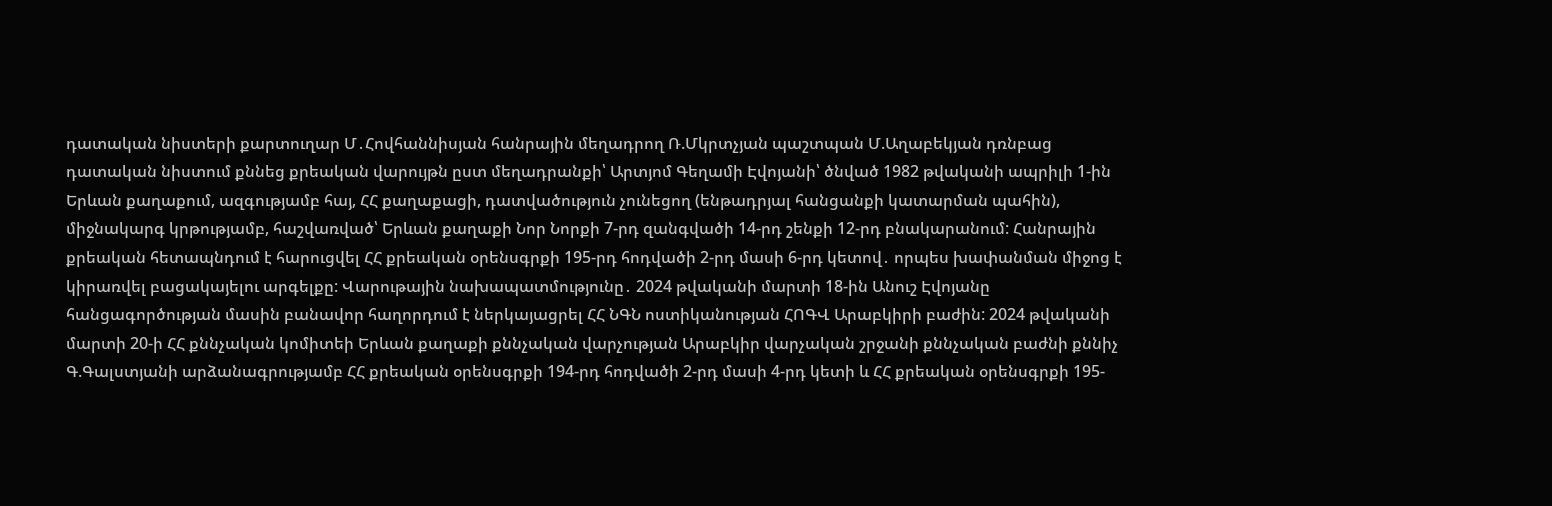դատական նիստերի քարտուղար Մ․Հովհաննիսյան հանրային մեղադրող Ռ.Մկրտչյան պաշտպան Մ.Աղաբեկյան դռնբաց դատական նիստում քննեց քրեական վարույթն ըստ մեղադրանքի՝ Արտյոմ Գեղամի Էվոյանի՝ ծնված 1982 թվականի ապրիլի 1-ին Երևան քաղաքում, ազգությամբ հայ, ՀՀ քաղաքացի, դատվածություն չունեցող (ենթադրյալ հանցանքի կատարման պահին), միջնակարգ կրթությամբ, հաշվառված՝ Երևան քաղաքի Նոր Նորքի 7-րդ զանգվածի 14-րդ շենքի 12-րդ բնակարանում: Հանրային քրեական հետապնդում է հարուցվել ՀՀ քրեական օրենսգրքի 195-րդ հոդվածի 2-րդ մասի 6-րդ կետով․ որպես խափանման միջոց է կիրառվել բացակայելու արգելքը: Վարութային նախապատմությունը․ 2024 թվականի մարտի 18-ին Անուշ Էվոյանը հանցագործության մասին բանավոր հաղորդում է ներկայացրել ՀՀ ՆԳՆ ոստիկանության ՀՈԳՎ Արաբկիրի բաժին: 2024 թվականի մարտի 20-ի ՀՀ քննչական կոմիտեի Երևան քաղաքի քննչական վարչության Արաբկիր վարչական շրջանի քննչական բաժնի քննիչ Գ.Գալստյանի արձանագրությամբ ՀՀ քրեական օրենսգրքի 194-րդ հոդվածի 2-րդ մասի 4-րդ կետի և ՀՀ քրեական օրենսգրքի 195-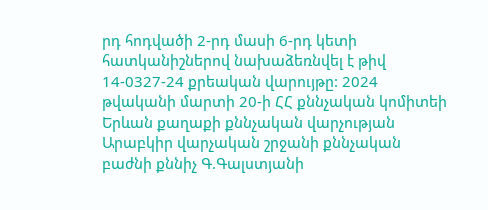րդ հոդվածի 2-րդ մասի 6-րդ կետի հատկանիշներով նախաձեռնվել է թիվ 14-0327-24 քրեական վարույթը: 2024 թվականի մարտի 20-ի ՀՀ քննչական կոմիտեի Երևան քաղաքի քննչական վարչության Արաբկիր վարչական շրջանի քննչական բաժնի քննիչ Գ.Գալստյանի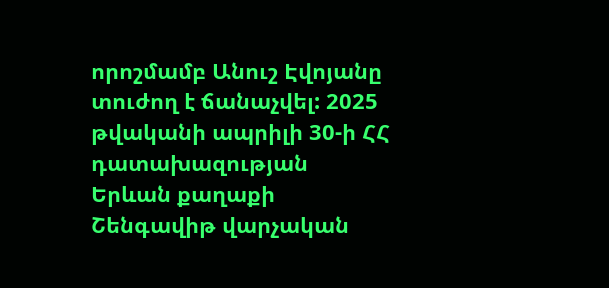որոշմամբ Անուշ Էվոյանը տուժող է ճանաչվել: 2025 թվականի ապրիլի 30-ի ՀՀ դատախազության Երևան քաղաքի Շենգավիթ վարչական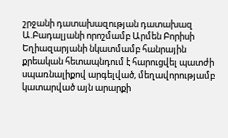շրջանի դատախազության դատախազ Ա.Բադալյանի որոշմամբ Արմեն Բորիսի Եղիազարյանի նկատմամբ հանրային քրեական հետապնդում է հարուցվել պատժի սպառնալիքով արգելված, մեղավորությամբ կատարված այն արարքի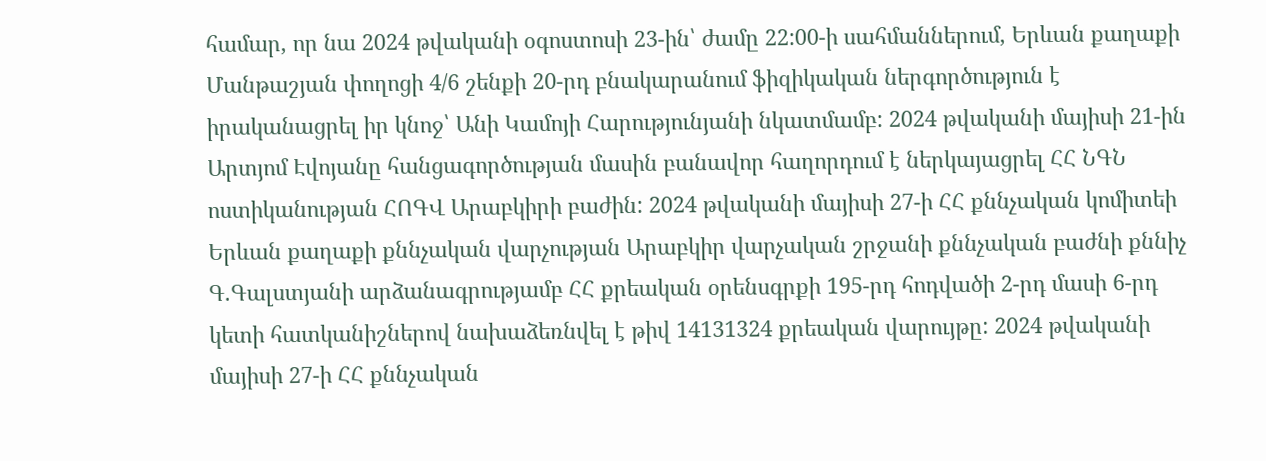համար, որ նա 2024 թվականի օգոստոսի 23-ին՝ ժամը 22:00-ի սահմաններում, Երևան քաղաքի Մանթաշյան փողոցի 4/6 շենքի 20-րդ բնակարանում ֆիզիկական ներգործություն է իրականացրել իր կնոջ՝ Անի Կամոյի Հարությունյանի նկատմամբ: 2024 թվականի մայիսի 21-ին Արտյոմ Էվոյանը հանցագործության մասին բանավոր հաղորդում է ներկայացրել ՀՀ ՆԳՆ ոստիկանության ՀՈԳՎ Արաբկիրի բաժին: 2024 թվականի մայիսի 27-ի ՀՀ քննչական կոմիտեի Երևան քաղաքի քննչական վարչության Արաբկիր վարչական շրջանի քննչական բաժնի քննիչ Գ.Գալստյանի արձանագրությամբ ՀՀ քրեական օրենսգրքի 195-րդ հոդվածի 2-րդ մասի 6-րդ կետի հատկանիշներով նախաձեռնվել է թիվ 14131324 քրեական վարույթը: 2024 թվականի մայիսի 27-ի ՀՀ քննչական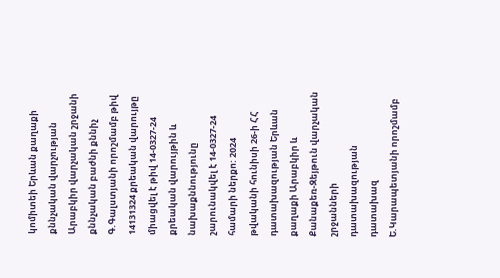կոմիտեի Երևան քաղաքի քննչական վարչության Արաբկիր վարչական շրջանի քննչական բաժնի քննիչ Գ.Գալստյանի որոշմամբ թիվ 14131324 քրեական վարույթը միացվել է թիվ 14-0327-24 քրեական վարույթին և նախաքննությունը շարունակվել է 14-0327-24 համարի ներքո: 2024 թվականի հունիսի 26-ի ՀՀ դատախազության Երևան քաղաքի Արաբկիր և Քանաքեռ-Զեյթուն վարչական շրջանների դատախազության դատախազ Ե.Կարապետյանի որոշմամբ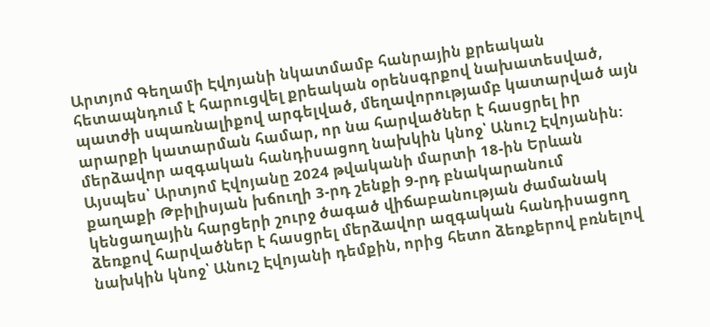Արտյոմ Գեղամի Էվոյանի նկատմամբ հանրային քրեական հետապնդում է հարուցվել քրեական օրենսգրքով նախատեսված, պատժի սպառնալիքով արգելված, մեղավորությամբ կատարված այն արարքի կատարման համար, որ նա հարվածներ է հասցրել իր մերձավոր ազգական հանդիսացող նախկին կնոջ՝ Անուշ Էվոյանին: Այսպես՝ Արտյոմ Էվոյանը 2024 թվականի մարտի 18-ին Երևան քաղաքի Թբիլիսյան խճուղի 3-րդ շենքի 9-րդ բնակարանում կենցաղային հարցերի շուրջ ծագած վիճաբանության ժամանակ ձեռքով հարվածներ է հասցրել մերձավոր ազգական հանդիսացող նախկին կնոջ՝ Անուշ Էվոյանի դեմքին, որից հետո ձեռքերով բռնելով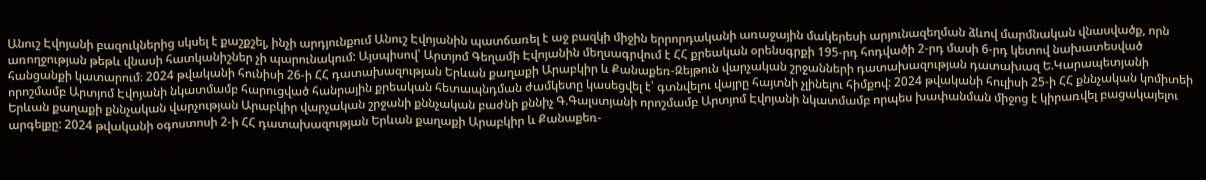Անուշ Էվոյանի բազուկներից սկսել է քաշքշել, ինչի արդյունքում Անուշ Էվոյանին պատճառել է աջ բազկի միջին երրորդականի առաջային մակերեսի արյունազեղման ձևով մարմնական վնասվածք, որն առողջության թեթև վնասի հատկանիշներ չի պարունակում: Այսպիսով՝ Արտյոմ Գեղամի Էվոյանին մեղսագրվում է ՀՀ քրեական օրենսգրքի 195-րդ հոդվածի 2-րդ մասի 6-րդ կետով նախատեսված հանցանքի կատարում։ 2024 թվականի հունիսի 26-ի ՀՀ դատախազության Երևան քաղաքի Արաբկիր և Քանաքեռ-Զեյթուն վարչական շրջանների դատախազության դատախազ Ե.Կարապետյանի որոշմամբ Արտյոմ Էվոյանի նկատմամբ հարուցված հանրային քրեական հետապնդման ժամկետը կասեցվել է՝ գտնվելու վայրը հայտնի չլինելու հիմքով: 2024 թվականի հուլիսի 25-ի ՀՀ քննչական կոմիտեի Երևան քաղաքի քննչական վարչության Արաբկիր վարչական շրջանի քննչական բաժնի քննիչ Գ.Գալստյանի որոշմամբ Արտյոմ Էվոյանի նկատմամբ որպես խափանման միջոց է կիրառվել բացակայելու արգելքը: 2024 թվականի օգոստոսի 2-ի ՀՀ դատախազության Երևան քաղաքի Արաբկիր և Քանաքեռ-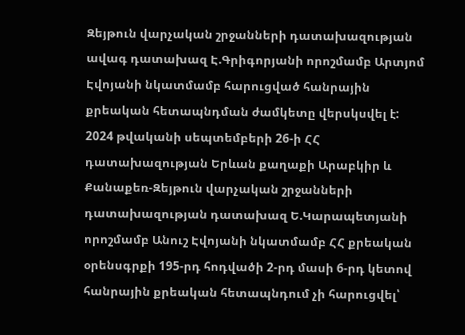Զեյթուն վարչական շրջանների դատախազության ավագ դատախազ Է.Գրիգորյանի որոշմամբ Արտյոմ Էվոյանի նկատմամբ հարուցված հանրային քրեական հետապնդման ժամկետը վերսկսվել է: 2024 թվականի սեպտեմբերի 26-ի ՀՀ դատախազության Երևան քաղաքի Արաբկիր և Քանաքեռ-Զեյթուն վարչական շրջանների դատախազության դատախազ Ե.Կարապետյանի որոշմամբ Անուշ Էվոյանի նկատմամբ ՀՀ քրեական օրենսգրքի 195-րդ հոդվածի 2-րդ մասի 6-րդ կետով հանրային քրեական հետապնդում չի հարուցվել՝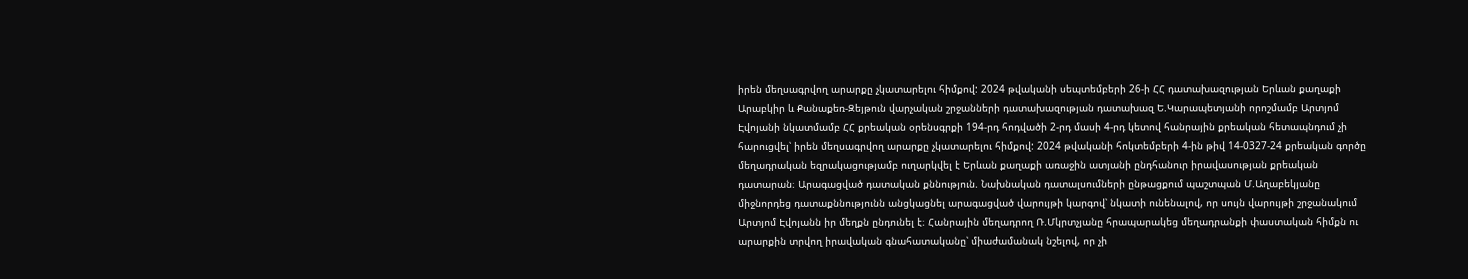իրեն մեղսագրվող արարքը չկատարելու հիմքով: 2024 թվականի սեպտեմբերի 26-ի ՀՀ դատախազության Երևան քաղաքի Արաբկիր և Քանաքեռ-Զեյթուն վարչական շրջանների դատախազության դատախազ Ե.Կարապետյանի որոշմամբ Արտյոմ Էվոյանի նկատմամբ ՀՀ քրեական օրենսգրքի 194-րդ հոդվածի 2-րդ մասի 4-րդ կետով հանրային քրեական հետապնդում չի հարուցվել՝ իրեն մեղսագրվող արարքը չկատարելու հիմքով: 2024 թվականի հոկտեմբերի 4-ին թիվ 14-0327-24 քրեական գործը մեղադրական եզրակացությամբ ուղարկվել է Երևան քաղաքի առաջին ատյանի ընդհանուր իրավասության քրեական դատարան։ Արագացված դատական քննություն. Նախնական դատալսումների ընթացքում պաշտպան Մ.Աղաբեկյանը միջնորդեց դատաքննությունն անցկացնել արագացված վարույթի կարգով՝ նկատի ունենալով, որ սույն վարույթի շրջանակում Արտյոմ Էվոյանն իր մեղքն ընդունել է։ Հանրային մեղադրող Ռ.Մկրտչյանը հրապարակեց մեղադրանքի փաստական հիմքն ու արարքին տրվող իրավական գնահատականը՝ միաժամանակ նշելով, որ չի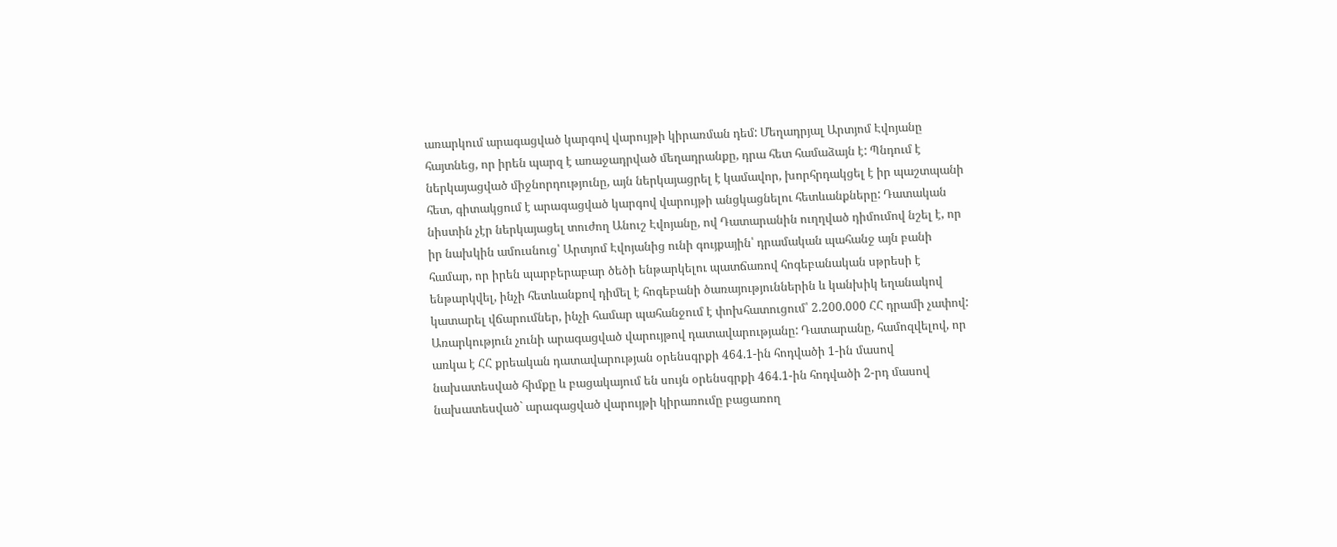առարկում արագացված կարգով վարույթի կիրառման դեմ: Մեղադրյալ Արտյոմ Էվոյանը հայտնեց, որ իրեն պարզ է առաջադրված մեղադրանքը, դրա հետ համաձայն է: Պնդում է ներկայացված միջնորդությունը, այն ներկայացրել է կամավոր, խորհրդակցել է իր պաշտպանի հետ, գիտակցում է արագացված կարգով վարույթի անցկացնելու հետևանքները: Դատական նիստին չէր ներկայացել տուժող Անուշ Էվոյանը, ով Դատարանին ուղղված դիմումով նշել է, որ իր նախկին ամուսնուց՝ Արտյոմ Էվոյանից ունի գույքային՝ դրամական պահանջ այն բանի համար, որ իրեն պարբերաբար ծեծի ենթարկելու պատճառով հոգեբանական սթրեսի է ենթարկվել, ինչի հետևանքով դիմել է հոգեբանի ծառայություններին և կանխիկ եղանակով կատարել վճարումներ, ինչի համար պահանջում է փոխհատուցում՝ 2.200.000 ՀՀ դրամի չափով: Առարկություն չունի արագացված վարույթով դատավարությանը: Դատարանը, համոզվելով, որ առկա է ՀՀ քրեական դատավարության օրենսգրքի 464.1-ին հոդվածի 1-ին մասով նախատեսված հիմքը և բացակայում են սույն օրենսգրքի 464.1-ին հոդվածի 2-րդ մասով նախատեսված` արագացված վարույթի կիրառումը բացառող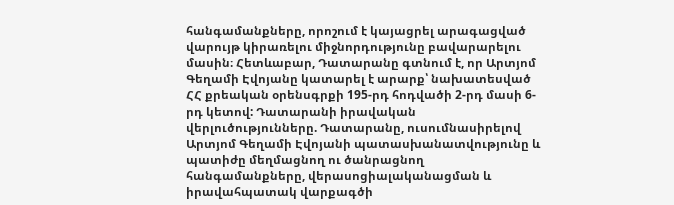հանգամանքները, որոշում է կայացրել արագացված վարույթ կիրառելու միջնորդությունը բավարարելու մասին։ Հետևաբար, Դատարանը գտնում է, որ Արտյոմ Գեղամի Էվոյանը կատարել է արարք՝ նախատեսված ՀՀ քրեական օրենսգրքի 195-րդ հոդվածի 2-րդ մասի 6-րդ կետով: Դատարանի իրավական վերլուծությունները. Դատարանը, ուսումնասիրելով Արտյոմ Գեղամի Էվոյանի պատասխանատվությունը և պատիժը մեղմացնող ու ծանրացնող հանգամանքները, վերասոցիալականացման և իրավահպատակ վարքագծի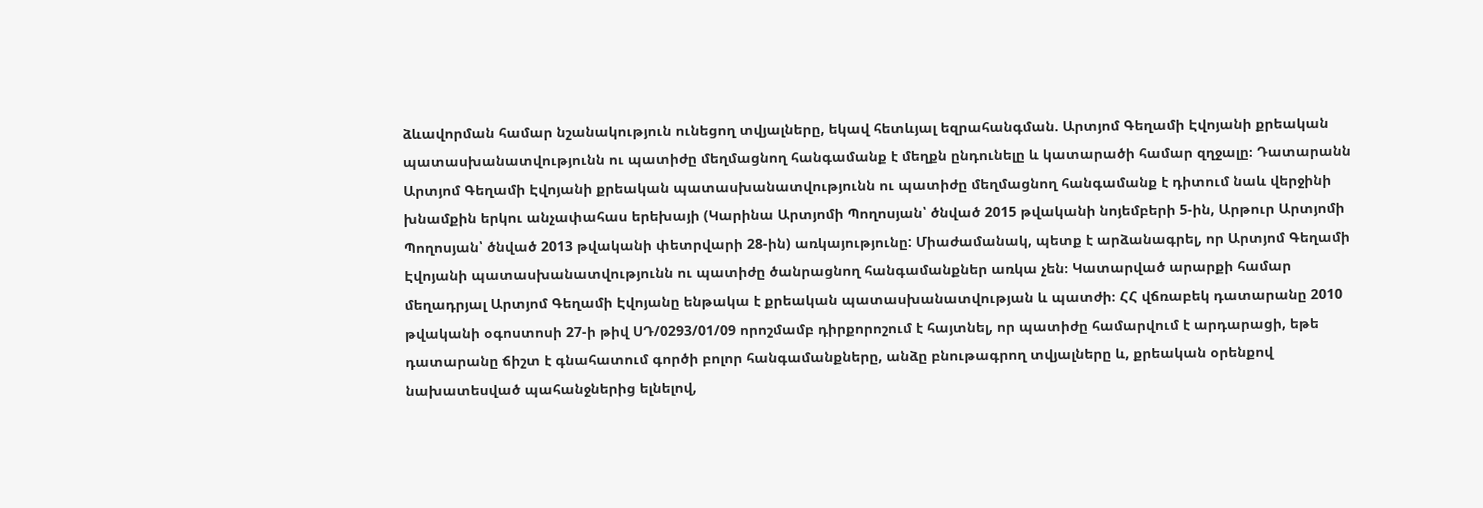ձևավորման համար նշանակություն ունեցող տվյալները, եկավ հետևյալ եզրահանգման. Արտյոմ Գեղամի Էվոյանի քրեական պատասխանատվությունն ու պատիժը մեղմացնող հանգամանք է մեղքն ընդունելը և կատարածի համար զղջալը։ Դատարանն Արտյոմ Գեղամի Էվոյանի քրեական պատասխանատվությունն ու պատիժը մեղմացնող հանգամանք է դիտում նաև վերջինի խնամքին երկու անչափահաս երեխայի (Կարինա Արտյոմի Պողոսյան՝ ծնված 2015 թվականի նոյեմբերի 5-ին, Արթուր Արտյոմի Պողոսյան՝ ծնված 2013 թվականի փետրվարի 28-ին) առկայությունը: Միաժամանակ, պետք է արձանագրել, որ Արտյոմ Գեղամի Էվոյանի պատասխանատվությունն ու պատիժը ծանրացնող հանգամանքներ առկա չեն։ Կատարված արարքի համար մեղադրյալ Արտյոմ Գեղամի Էվոյանը ենթակա է քրեական պատասխանատվության և պատժի։ ՀՀ վճռաբեկ դատարանը 2010 թվականի օգոստոսի 27-ի թիվ ՍԴ/0293/01/09 որոշմամբ դիրքորոշում է հայտնել, որ պատիժը համարվում է արդարացի, եթե դատարանը ճիշտ է գնահատում գործի բոլոր հանգամանքները, անձը բնութագրող տվյալները և, քրեական օրենքով նախատեսված պահանջներից ելնելով,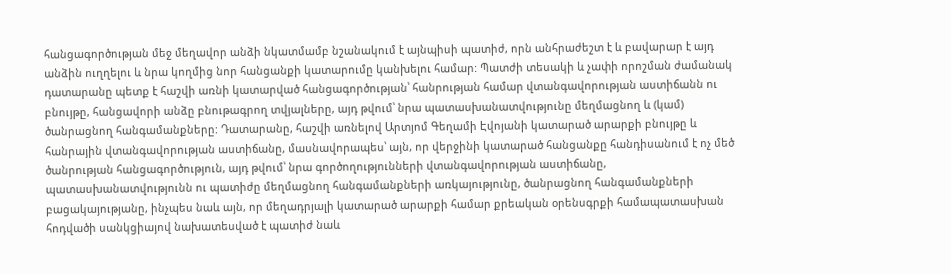հանցագործության մեջ մեղավոր անձի նկատմամբ նշանակում է այնպիսի պատիժ, որն անհրաժեշտ է և բավարար է այդ անձին ուղղելու և նրա կողմից նոր հանցանքի կատարումը կանխելու համար: Պատժի տեսակի և չափի որոշման ժամանակ դատարանը պետք է հաշվի առնի կատարված հանցագործության՝ հանրության համար վտանգավորության աստիճանն ու բնույթը, հանցավորի անձը բնութագրող տվյալները, այդ թվում՝ նրա պատասխանատվությունը մեղմացնող և (կամ) ծանրացնող հանգամանքները: Դատարանը, հաշվի առնելով Արտյոմ Գեղամի Էվոյանի կատարած արարքի բնույթը և հանրային վտանգավորության աստիճանը, մասնավորապես՝ այն, որ վերջինի կատարած հանցանքը հանդիսանում է ոչ մեծ ծանրության հանցագործություն, այդ թվում՝ նրա գործողությունների վտանգավորության աստիճանը, պատասխանատվությունն ու պատիժը մեղմացնող հանգամանքների առկայությունը, ծանրացնող հանգամանքների բացակայությանը, ինչպես նաև այն, որ մեղադրյալի կատարած արարքի համար քրեական օրենսգրքի համապատասխան հոդվածի սանկցիայով նախատեսված է պատիժ նաև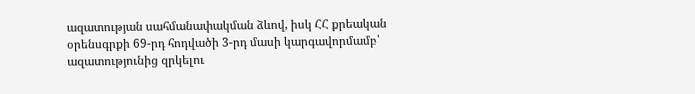ազատության սահմանափակման ձևով, իսկ ՀՀ քրեական օրենսգրքի 69-րդ հոդվածի 3-րդ մասի կարգավորմամբ՝ ազատությունից զրկելու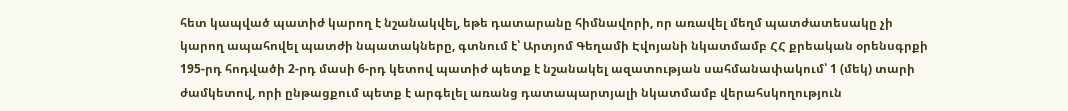հետ կապված պատիժ կարող է նշանակվել, եթե դատարանը հիմնավորի, որ առավել մեղմ պատժատեսակը չի կարող ապահովել պատժի նպատակները, գտնում է՝ Արտյոմ Գեղամի Էվոյանի նկատմամբ ՀՀ քրեական օրենսգրքի 195-րդ հոդվածի 2-րդ մասի 6-րդ կետով պատիժ պետք է նշանակել ազատության սահմանափակում՝ 1 (մեկ) տարի ժամկետով, որի ընթացքում պետք է արգելել առանց դատապարտյալի նկատմամբ վերահսկողություն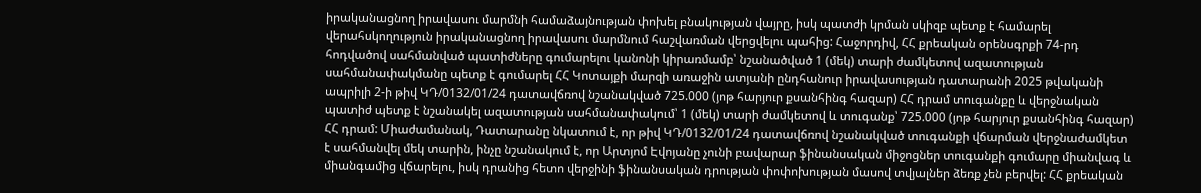իրականացնող իրավասու մարմնի համաձայնության փոխել բնակության վայրը, իսկ պատժի կրման սկիզբ պետք է համարել վերահսկողություն իրականացնող իրավասու մարմնում հաշվառման վերցվելու պահից: Հաջորդիվ, ՀՀ քրեական օրենսգրքի 74-րդ հոդվածով սահմանված պատիժները գումարելու կանոնի կիրառմամբ՝ նշանածված 1 (մեկ) տարի ժամկետով ազատության սահմանափակմանը պետք է գումարել ՀՀ Կոտայքի մարզի առաջին ատյանի ընդհանուր իրավասության դատարանի 2025 թվականի ապրիլի 2-ի թիվ ԿԴ/0132/01/24 դատավճռով նշանակված 725.000 (յոթ հարյուր քսանհինգ հազար) ՀՀ դրամ տուգանքը և վերջնական պատիժ պետք է նշանակել ազատության սահմանափակում՝ 1 (մեկ) տարի ժամկետով և տուգանք՝ 725.000 (յոթ հարյուր քսանհինգ հազար) ՀՀ դրամ: Միաժամանակ, Դատարանը նկատում է, որ թիվ ԿԴ/0132/01/24 դատավճռով նշանակված տուգանքի վճարման վերջնաժամկետ է սահմանվել մեկ տարին, ինչը նշանակում է, որ Արտյոմ Էվոյանը չունի բավարար ֆինանսական միջոցներ տուգանքի գումարը միանվագ և միանգամից վճարելու, իսկ դրանից հետո վերջինի ֆինանսական դրության փոփոխության մասով տվյալներ ձեռք չեն բերվել: ՀՀ քրեական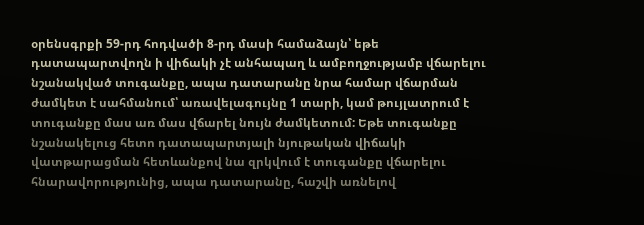օրենսգրքի 59-րդ հոդվածի 8-րդ մասի համաձայն՝ եթե դատապարտվողն ի վիճակի չէ անհապաղ և ամբողջությամբ վճարելու նշանակված տուգանքը, ապա դատարանը նրա համար վճարման ժամկետ է սահմանում՝ առավելագույնը 1 տարի, կամ թույլատրում է տուգանքը մաս առ մաս վճարել նույն ժամկետում: Եթե տուգանքը նշանակելուց հետո դատապարտյալի նյութական վիճակի վատթարացման հետևանքով նա զրկվում է տուգանքը վճարելու հնարավորությունից, ապա դատարանը, հաշվի առնելով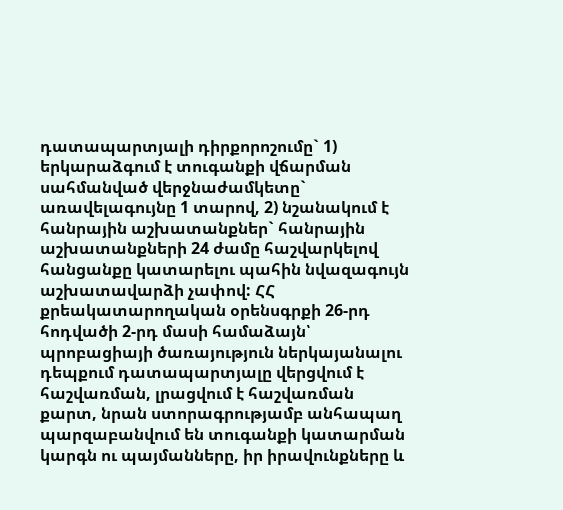դատապարտյալի դիրքորոշումը` 1) երկարաձգում է տուգանքի վճարման սահմանված վերջնաժամկետը` առավելագույնը 1 տարով, 2) նշանակում է հանրային աշխատանքներ` հանրային աշխատանքների 24 ժամը հաշվարկելով հանցանքը կատարելու պահին նվազագույն աշխատավարձի չափով: ՀՀ քրեակատարողական օրենսգրքի 26-րդ հոդվածի 2-րդ մասի համաձայն՝ պրոբացիայի ծառայություն ներկայանալու դեպքում դատապարտյալը վերցվում է հաշվառման, լրացվում է հաշվառման քարտ, նրան ստորագրությամբ անհապաղ պարզաբանվում են տուգանքի կատարման կարգն ու պայմանները, իր իրավունքները և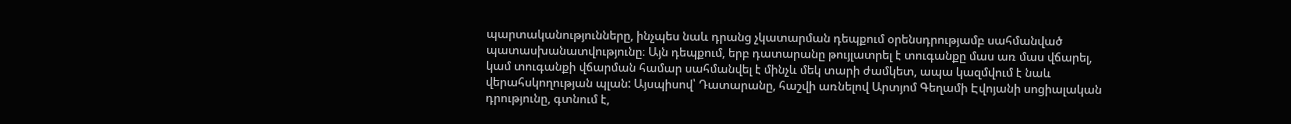պարտականությունները, ինչպես նաև դրանց չկատարման դեպքում օրենսդրությամբ սահմանված պատասխանատվությունը։ Այն դեպքում, երբ դատարանը թույլատրել է տուգանքը մաս առ մաս վճարել, կամ տուգանքի վճարման համար սահմանվել է մինչև մեկ տարի ժամկետ, ապա կազմվում է նաև վերահսկողության պլան: Այսպիսով՝ Դատարանը, հաշվի առնելով Արտյոմ Գեղամի Էվոյանի սոցիալական դրությունը, գտնում է,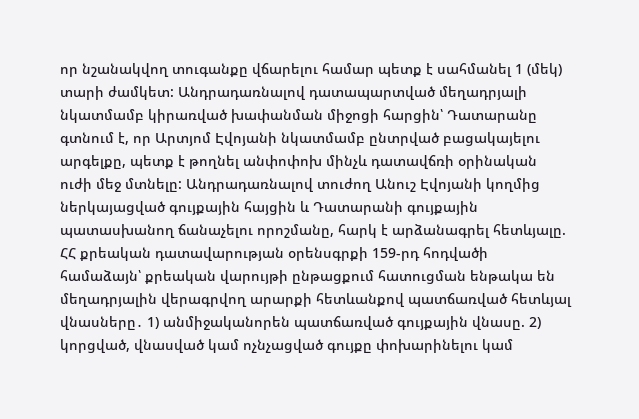որ նշանակվող տուգանքը վճարելու համար պետք է սահմանել 1 (մեկ) տարի ժամկետ: Անդրադառնալով դատապարտված մեղադրյալի նկատմամբ կիրառված խափանման միջոցի հարցին՝ Դատարանը գտնում է, որ Արտյոմ Էվոյանի նկատմամբ ընտրված բացակայելու արգելքը, պետք է թողնել անփոփոխ մինչև դատավճռի օրինական ուժի մեջ մտնելը: Անդրադառնալով տուժող Անուշ Էվոյանի կողմից ներկայացված գույքային հայցին և Դատարանի գույքային պատասխանող ճանաչելու որոշմանը, հարկ է արձանագրել հետևյալը. ՀՀ քրեական դատավարության օրենսգրքի 159-րդ հոդվածի համաձայն՝ քրեական վարույթի ընթացքում հատուցման ենթակա են մեղադրյալին վերագրվող արարքի հետևանքով պատճառված հետևյալ վնասները․ 1) անմիջականորեն պատճառված գույքային վնասը. 2) կորցված, վնասված կամ ոչնչացված գույքը փոխարինելու կամ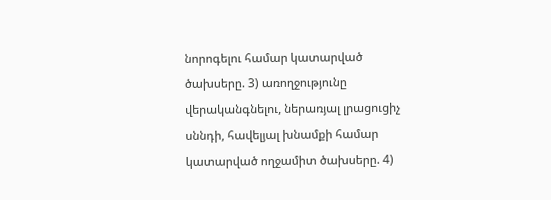նորոգելու համար կատարված ծախսերը. 3) առողջությունը վերականգնելու, ներառյալ լրացուցիչ սննդի, հավելյալ խնամքի համար կատարված ողջամիտ ծախսերը. 4)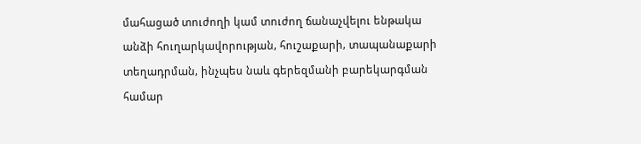մահացած տուժողի կամ տուժող ճանաչվելու ենթակա անձի հուղարկավորության, հուշաքարի, տապանաքարի տեղադրման, ինչպես նաև գերեզմանի բարեկարգման համար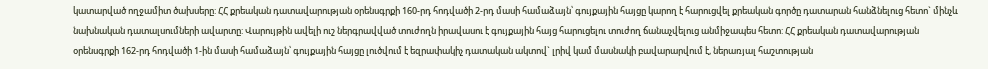կատարված ողջամիտ ծախսերը: ՀՀ քրեական դատավարության օրենսգրքի 160-րդ հոդվածի 2-րդ մասի համաձայն՝ գույքային հայցը կարող է հարուցվել քրեական գործը դատարան հանձնելուց հետո` մինչև նախնական դատալսումների ավարտը: Վարույթին ավելի ուշ ներգրավված տուժողն իրավասու է գույքային հայց հարուցելու տուժող ճանաչվելուց անմիջապես հետո: ՀՀ քրեական դատավարության օրենսգրքի 162-րդ հոդվածի 1-ին մասի համաձայն՝ գույքային հայցը լուծվում է եզրափակիչ դատական ակտով` լրիվ կամ մասնակի բավարարվում է, ներառյալ հաշտության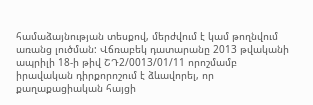համաձայնության տեսքով, մերժվում է կամ թողնվում առանց լուծման: Վճռաբեկ դատարանը 2013 թվականի ապրիլի 18-ի թիվ ՇԴ2/0013/01/11 որոշմամբ իրավական դիրքորոշում է ձևավորել, որ քաղաքացիական հայցի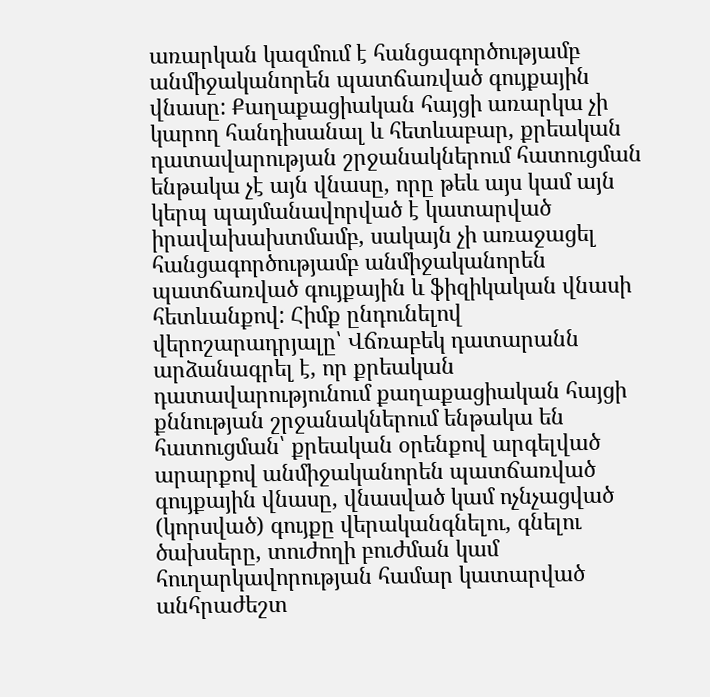առարկան կազմում է հանցագործությամբ անմիջականորեն պատճառված գույքային վնասը: Քաղաքացիական հայցի առարկա չի կարող հանդիսանալ և հետևաբար, քրեական դատավարության շրջանակներում հատուցման ենթակա չէ այն վնասը, որը թեև այս կամ այն կերպ պայմանավորված է կատարված իրավախախտմամբ, սակայն չի առաջացել հանցագործությամբ անմիջականորեն պատճառված գույքային և ֆիզիկական վնասի հետևանքով: Հիմք ընդունելով վերոշարադրյալը՝ Վճռաբեկ դատարանն արձանագրել է, որ քրեական դատավարությունում քաղաքացիական հայցի քննության շրջանակներում ենթակա են հատուցման՝ քրեական օրենքով արգելված արարքով անմիջականորեն պատճառված գույքային վնասը, վնասված կամ ոչնչացված (կորսված) գույքը վերականգնելու, գնելու ծախսերը, տուժողի բուժման կամ հուղարկավորության համար կատարված անհրաժեշտ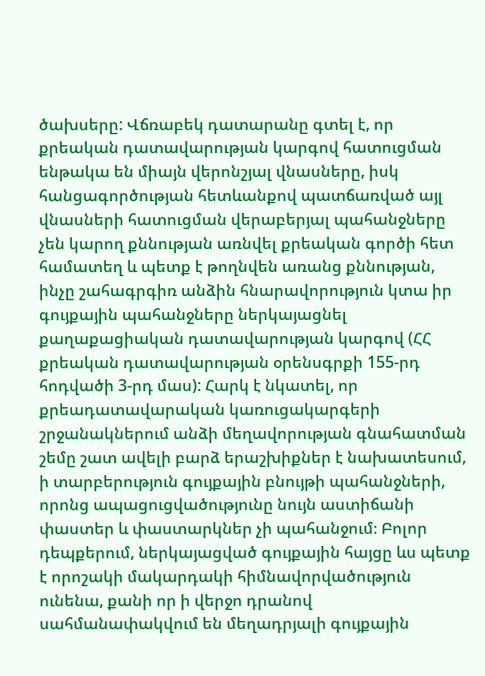ծախսերը: Վճռաբեկ դատարանը գտել է, որ քրեական դատավարության կարգով հատուցման ենթակա են միայն վերոնշյալ վնասները, իսկ հանցագործության հետևանքով պատճառված այլ վնասների հատուցման վերաբերյալ պահանջները չեն կարող քննության առնվել քրեական գործի հետ համատեղ և պետք է թողնվեն առանց քննության, ինչը շահագրգիռ անձին հնարավորություն կտա իր գույքային պահանջները ներկայացնել քաղաքացիական դատավարության կարգով (ՀՀ քրեական դատավարության օրենսգրքի 155-րդ հոդվածի 3-րդ մաս): Հարկ է նկատել, որ քրեադատավարական կառուցակարգերի շրջանակներում անձի մեղավորության գնահատման շեմը շատ ավելի բարձ երաշխիքներ է նախատեսում, ի տարբերություն գույքային բնույթի պահանջների, որոնց ապացուցվածությունը նույն աստիճանի փաստեր և փաստարկներ չի պահանջում։ Բոլոր դեպքերում, ներկայացված գույքային հայցը ևս պետք է որոշակի մակարդակի հիմնավորվածություն ունենա, քանի որ ի վերջո դրանով սահմանափակվում են մեղադրյալի գույքային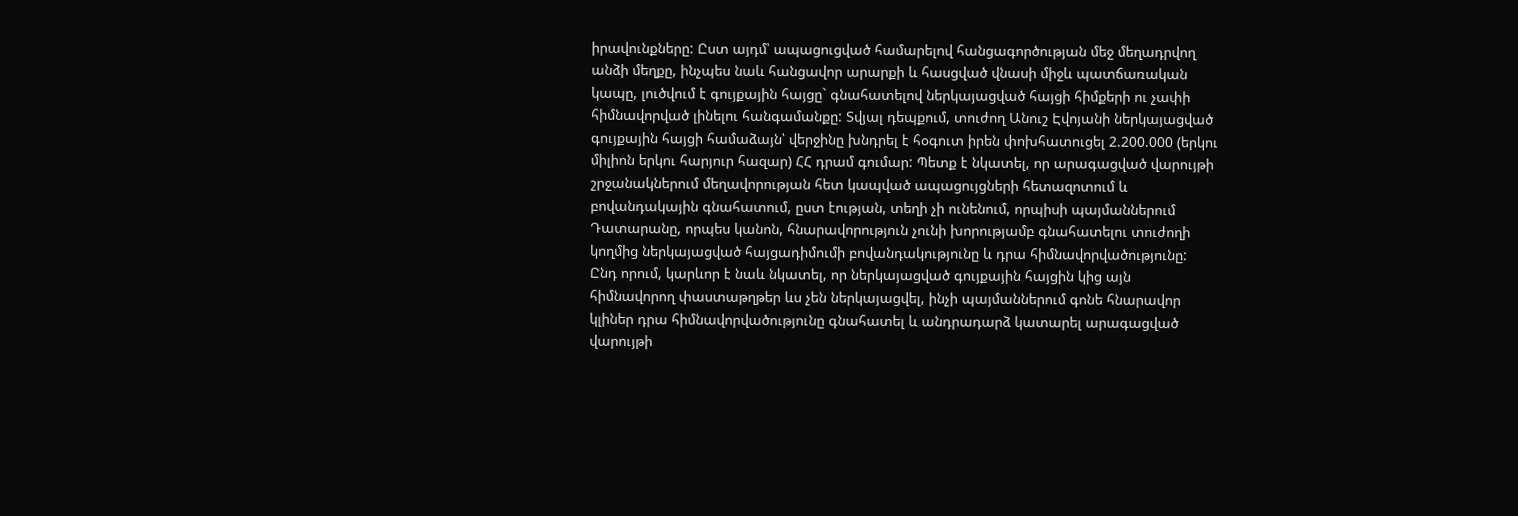իրավունքները: Ըստ այդմ՝ ապացուցված համարելով հանցագործության մեջ մեղադրվող անձի մեղքը, ինչպես նաև հանցավոր արարքի և հասցված վնասի միջև պատճառական կապը, լուծվում է գույքային հայցը` գնահատելով ներկայացված հայցի հիմքերի ու չափի հիմնավորված լինելու հանգամանքը: Տվյալ դեպքում, տուժող Անուշ Էվոյանի ներկայացված գույքային հայցի համաձայն՝ վերջինը խնդրել է հօգուտ իրեն փոխհատուցել 2.200.000 (երկու միլիոն երկու հարյուր հազար) ՀՀ դրամ գումար: Պետք է նկատել, որ արագացված վարույթի շրջանակներում մեղավորության հետ կապված ապացույցների հետազոտում և բովանդակային գնահատում, ըստ էության, տեղի չի ունենում, որպիսի պայմաններում Դատարանը, որպես կանոն, հնարավորություն չունի խորությամբ գնահատելու տուժողի կողմից ներկայացված հայցադիմումի բովանդակությունը և դրա հիմնավորվածությունը: Ընդ որում, կարևոր է նաև նկատել, որ ներկայացված գույքային հայցին կից այն հիմնավորող փաստաթղթեր ևս չեն ներկայացվել, ինչի պայմաններում գոնե հնարավոր կլիներ դրա հիմնավորվածությունը գնահատել և անդրադարձ կատարել արագացված վարույթի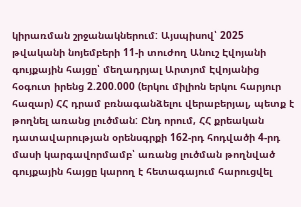կիրառման շրջանակներում: Այսպիսով՝ 2025 թվականի նոյեմբերի 11-ի տուժող Անուշ Էվոյանի գույքային հայցը՝ մեղադրյալ Արտյոմ Էվոյանից հօգուտ իրենց 2.200.000 (երկու միլիոն երկու հարյուր հազար) ՀՀ դրամ բռնագանձելու վերաբերյալ, պետք է թողնել առանց լուծման: Ընդ որում, ՀՀ քրեական դատավարության օրենսգրքի 162-րդ հոդվածի 4-րդ մասի կարգավորմամբ՝ առանց լուծման թողնված գույքային հայցը կարող է հետագայում հարուցվել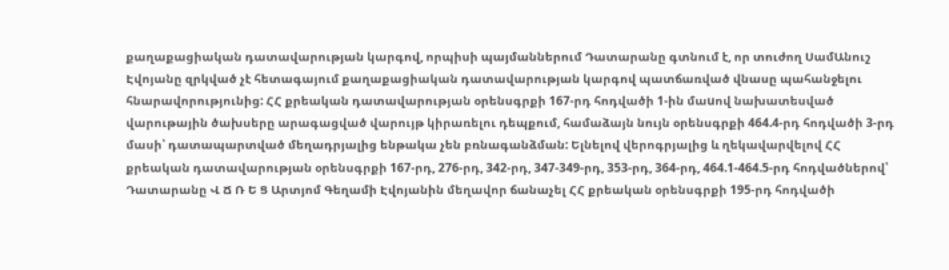քաղաքացիական դատավարության կարգով, որպիսի պայմաններում Դատարանը գտնում է, որ տուժող ՍամԱնուշ Էվոյանը զրկված չէ հետագայում քաղաքացիական դատավարության կարգով պատճառված վնասը պահանջելու հնարավորությունից: ՀՀ քրեական դատավարության օրենսգրքի 167-րդ հոդվածի 1-ին մաuով նախատեսված վարութային ծախսերը արագացված վարույթ կիրառելու դեպքում, համաձայն նույն օրենսգրքի 464.4-րդ հոդվածի 3-րդ մասի՝ դատապարտված մեղադրյալից ենթակա չեն բռնագանձման: Ելնելով վերոգրյալից և ղեկավարվելով ՀՀ քրեական դատավարության օրենսգրքի 167-րդ, 276-րդ, 342-րդ, 347-349-րդ, 353-րդ, 364-րդ, 464.1-464.5-րդ հոդվածներով՝ Դատարանը Վ Ճ Ռ Ե Ց Արտյոմ Գեղամի Էվոյանին մեղավոր ճանաչել ՀՀ քրեական օրենսգրքի 195-րդ հոդվածի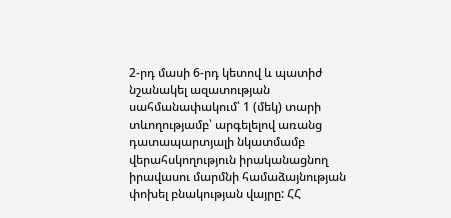2-րդ մասի 6-րդ կետով և պատիժ նշանակել ազատության սահմանափակում՝ 1 (մեկ) տարի տևողությամբ՝ արգելելով առանց դատապարտյալի նկատմամբ վերահսկողություն իրականացնող իրավասու մարմնի համաձայնության փոխել բնակության վայրը: ՀՀ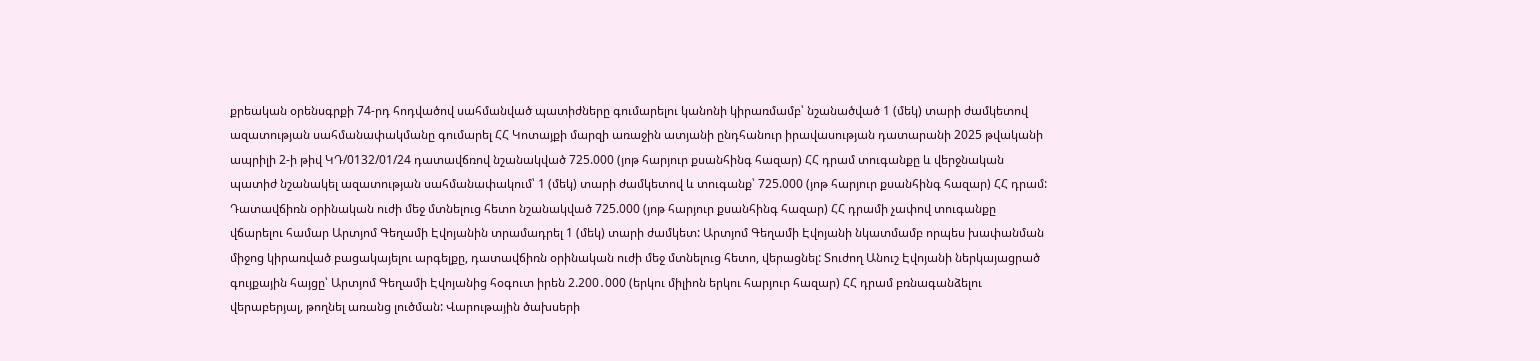քրեական օրենսգրքի 74-րդ հոդվածով սահմանված պատիժները գումարելու կանոնի կիրառմամբ՝ նշանածված 1 (մեկ) տարի ժամկետով ազատության սահմանափակմանը գումարել ՀՀ Կոտայքի մարզի առաջին ատյանի ընդհանուր իրավասության դատարանի 2025 թվականի ապրիլի 2-ի թիվ ԿԴ/0132/01/24 դատավճռով նշանակված 725.000 (յոթ հարյուր քսանհինգ հազար) ՀՀ դրամ տուգանքը և վերջնական պատիժ նշանակել ազատության սահմանափակում՝ 1 (մեկ) տարի ժամկետով և տուգանք՝ 725.000 (յոթ հարյուր քսանհինգ հազար) ՀՀ դրամ: Դատավճիռն օրինական ուժի մեջ մտնելուց հետո նշանակված 725.000 (յոթ հարյուր քսանհինգ հազար) ՀՀ դրամի չափով տուգանքը վճարելու համար Արտյոմ Գեղամի Էվոյանին տրամադրել 1 (մեկ) տարի ժամկետ: Արտյոմ Գեղամի Էվոյանի նկատմամբ որպես խափանման միջոց կիրառված բացակայելու արգելքը, դատավճիռն օրինական ուժի մեջ մտնելուց հետո, վերացնել: Տուժող Անուշ Էվոյանի ներկայացրած գույքային հայցը՝ Արտյոմ Գեղամի Էվոյանից հօգուտ իրեն 2.200․000 (երկու միլիոն երկու հարյուր հազար) ՀՀ դրամ բռնագանձելու վերաբերյալ, թողնել առանց լուծման: Վարութային ծախսերի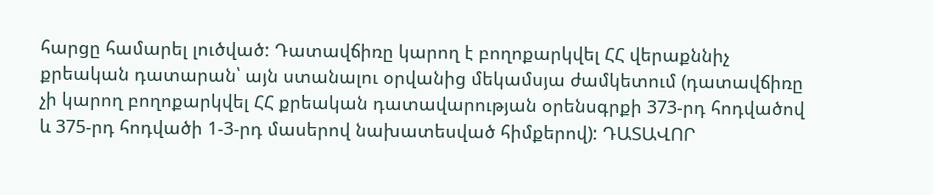հարցը համարել լուծված: Դատավճիռը կարող է բողոքարկվել ՀՀ վերաքննիչ քրեական դատարան՝ այն ստանալու օրվանից մեկամսյա ժամկետում (դատավճիռը չի կարող բողոքարկվել ՀՀ քրեական դատավարության օրենսգրքի 373-րդ հոդվածով և 375-րդ հոդվածի 1-3-րդ մասերով նախատեսված հիմքերով): ԴԱՏԱՎՈՐ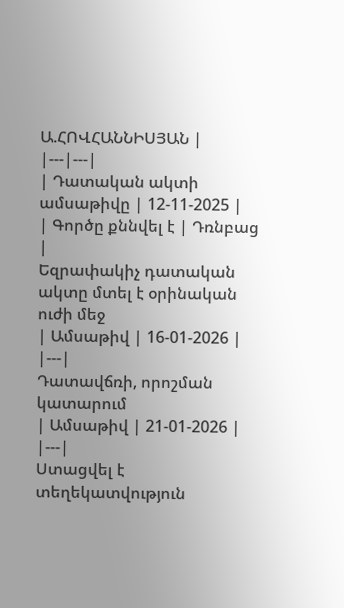Ա.ՀՈՎՀԱՆՆԻՍՅԱՆ |
|---|---|
| Դատական ակտի ամսաթիվը | 12-11-2025 |
| Գործը քննվել է | Դռնբաց |
Եզրափակիչ դատական ակտը մտել է օրինական ուժի մեջ
| Ամսաթիվ | 16-01-2026 |
|---|
Դատավճռի, որոշման կատարում
| Ամսաթիվ | 21-01-2026 |
|---|
Ստացվել է տեղեկատվություն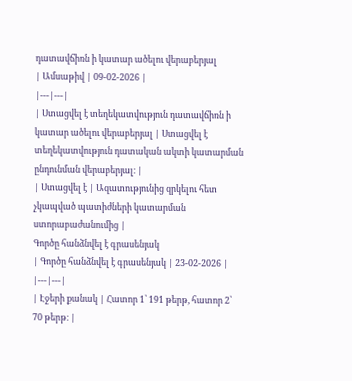դատավճիռն ի կատար ածելու վերաբերյալ
| Ամսաթիվ | 09-02-2026 |
|---|---|
| Ստացվել է տեղեկատվություն դատավճիռն ի կատար ածելու վերաբերյալ | Ստացվել է տեղեկատվություն դատական ակտի կատարման ընդունման վերաբերյալ։ |
| Ստացվել է | Ազատությունից զրկելու հետ չկապված պատիժների կատարման ստորաբաժանումից |
Գործը հանձնվել է գրասենյակ
| Գործը հանձնվել է գրասենյակ | 23-02-2026 |
|---|---|
| Էջերի քանակ | Հատոր 1՝ 191 թերթ, հատոր 2՝ 70 թերթ։ |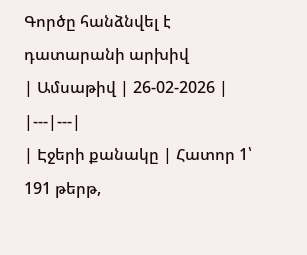Գործը հանձնվել է դատարանի արխիվ
| Ամսաթիվ | 26-02-2026 |
|---|---|
| Էջերի քանակը | Հատոր 1՝ 191 թերթ,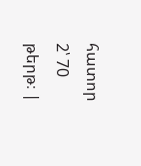հատոր 2՝ 70 թերթ։ |